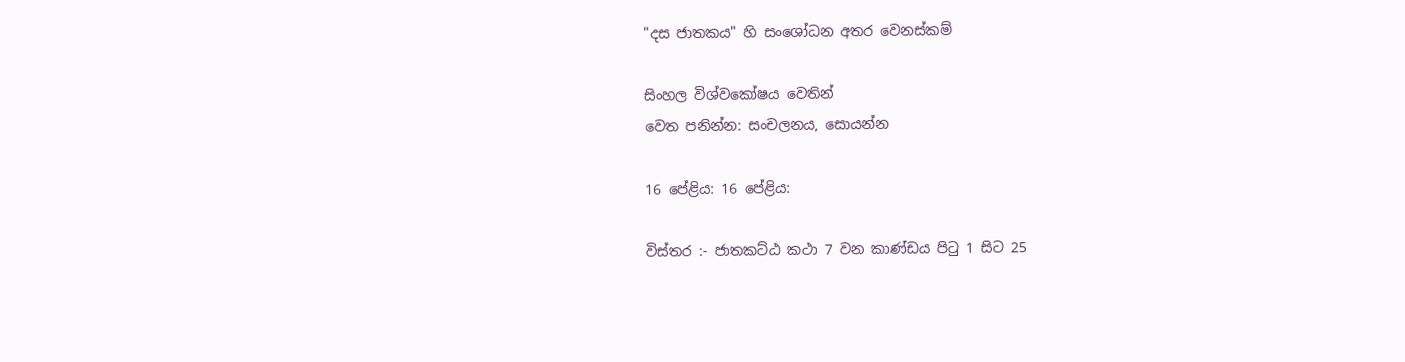"දස ජාතකය" හි සංශෝධන අතර වෙනස්කම්

සිංහල විශ්වකෝෂය වෙතින්
වෙත පනින්න: සංචලනය, සොයන්න

16 පේළිය: 16 පේළිය:

විස්තර :- ජාතකට්ඨ කථා 7 වන කාණ්ඩය පිටු 1 සිට 25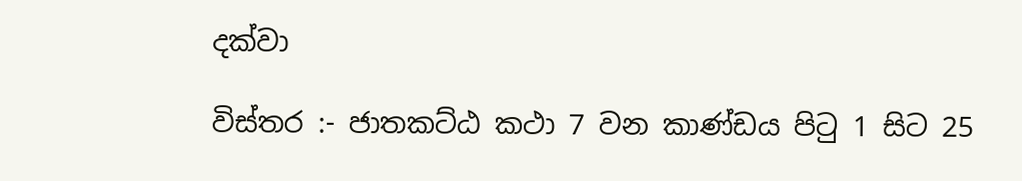දක්වා

විස්තර :- ජාතකට්ඨ කථා 7 වන කාණ්ඩය පිටු 1 සිට 25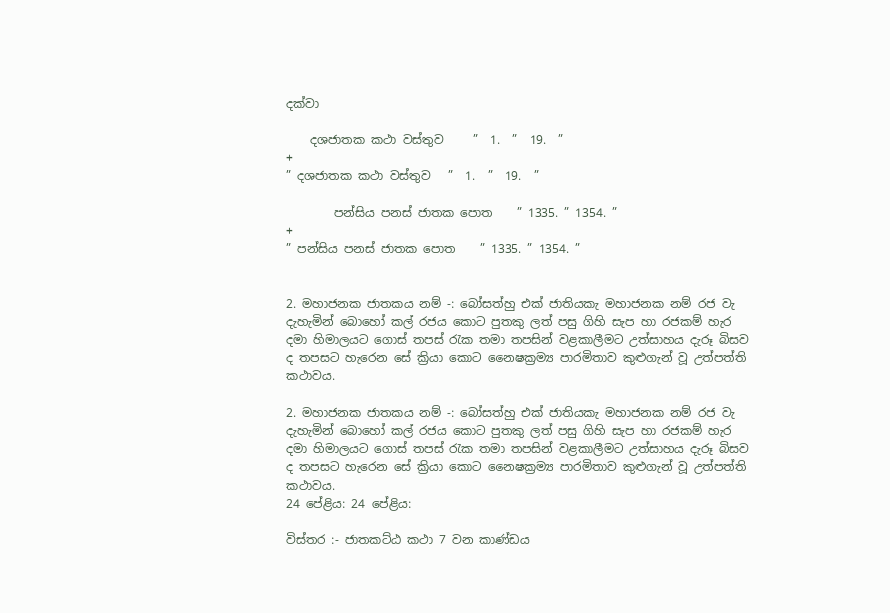දක්වා

    දශජාතක කථා වස්තුව     ”  1.  ”  19.  ”
+
” දශජාතක කථා වස්තුව   ”  1.  ”  19.  ”

        පන්සිය පනස් ජාතක පොත    ” 1335. ” 1354. ”
+
” පන්සිය පනස් ජාතක පොත    ” 1335. ” 1354. ”


2. මහාජනක ජාතකය නම් -: බෝසත්හු එක් ජාතියකැ මහාජනක නම් රජ වැ දැහැමින් බොහෝ කල් රජය කොට පුතකු ලත් පසු ගිහි සැප හා රජකම් හැර දමා හිමාලයට ගොස් තපස් රැක තමා තපසින් වළකාලීමට උත්සාහය දැරූ බිසව ද තපසට හැරෙන සේ ක්‍රියා කොට නෛෂක්‍රම්‍ය පාරමිතාව කුළුගැන් වූ උත්පත්ති කථාවය.

2. මහාජනක ජාතකය නම් -: බෝසත්හු එක් ජාතියකැ මහාජනක නම් රජ වැ දැහැමින් බොහෝ කල් රජය කොට පුතකු ලත් පසු ගිහි සැප හා රජකම් හැර දමා හිමාලයට ගොස් තපස් රැක තමා තපසින් වළකාලීමට උත්සාහය දැරූ බිසව ද තපසට හැරෙන සේ ක්‍රියා කොට නෛෂක්‍රම්‍ය පාරමිතාව කුළුගැන් වූ උත්පත්ති කථාවය.
24 පේළිය: 24 පේළිය:

විස්තර :- ජාතකට්ඨ කථා 7 වන කාණ්ඩය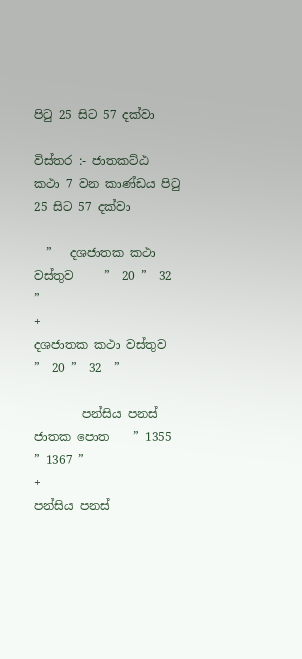පිටු 25 සිට 57 දක්වා

විස්තර :- ජාතකට්ඨ කථා 7 වන කාණ්ඩය පිටු 25 සිට 57 දක්වා

  ”   දශජාතක කථා වස්තුව     ”  20 ”  32  ”
+
දශජාතක කථා වස්තුව   ”  20 ”  32  ”

        පන්සිය පනස් ජාතක පොත    ” 1355 ” 1367 ”
+
පන්සිය පනස්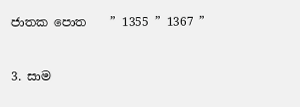ජාතක පොත    ” 1355 ” 1367 ”


3. සාම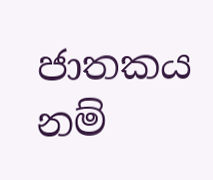ජාතකය නම්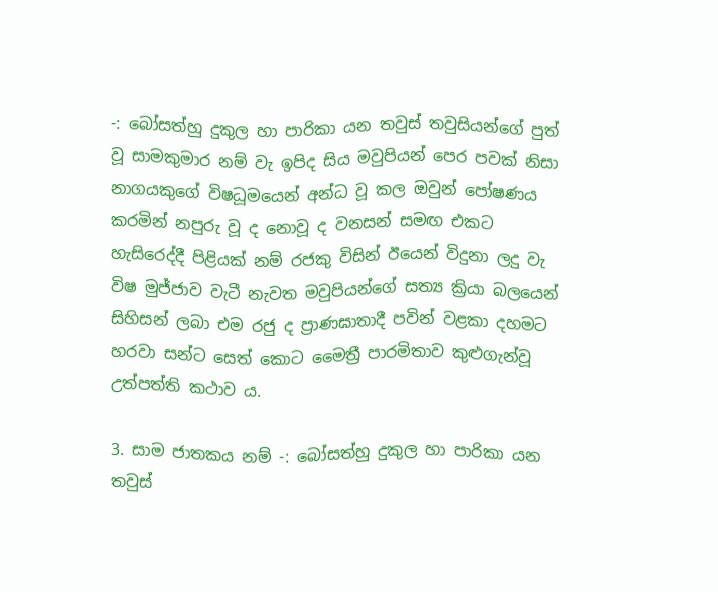-: බෝසත්හු දුකුල හා පාරිකා යන තවුස් තවුසියන්ගේ පුත් වූ සාමකුමාර නම් වැ ඉපිද සිය මවුපියන් පෙර පවක් නිසා නාගයකුගේ විෂධූමයෙන් අන්ධ වූ කල ඔවුන් පෝෂණය කරමින් නපුරු වූ ද නොවූ ද වනසන් සමඟ එකට හැසිරෙද්දී පිළියක් නම් රජකු විසින් ඊයෙන් විදුනා ලදු වැ විෂ මුජ්ජාව වැටී නැවත මවුපියන්ගේ සත්‍ය ක්‍රියා බලයෙන් සිහිසන් ලබා එම රජු ද ප්‍රාණඝාතාදී පවින් වළකා දහමට හරවා සන්ට සෙත් කොට මෛත්‍රී පාරමිතාව කුළුගැන්වූ උත්පත්ති කථාව ය.

3. සාම ජාතකය නම් -: බෝසත්හු දුකුල හා පාරිකා යන තවුස්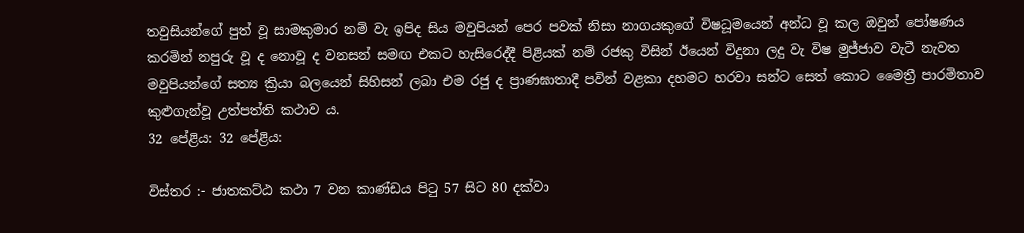තවුසියන්ගේ පුත් වූ සාමකුමාර නම් වැ ඉපිද සිය මවුපියන් පෙර පවක් නිසා නාගයකුගේ විෂධූමයෙන් අන්ධ වූ කල ඔවුන් පෝෂණය කරමින් නපුරු වූ ද නොවූ ද වනසන් සමඟ එකට හැසිරෙද්දී පිළියක් නම් රජකු විසින් ඊයෙන් විදුනා ලදු වැ විෂ මුජ්ජාව වැටී නැවත මවුපියන්ගේ සත්‍ය ක්‍රියා බලයෙන් සිහිසන් ලබා එම රජු ද ප්‍රාණඝාතාදී පවින් වළකා දහමට හරවා සන්ට සෙත් කොට මෛත්‍රී පාරමිතාව කුළුගැන්වූ උත්පත්ති කථාව ය.
32 පේළිය: 32 පේළිය:

විස්තර :- ජාතකට්ඨ කථා 7 වන කාණ්ඩය පිටු 57 සිට 80 දක්වා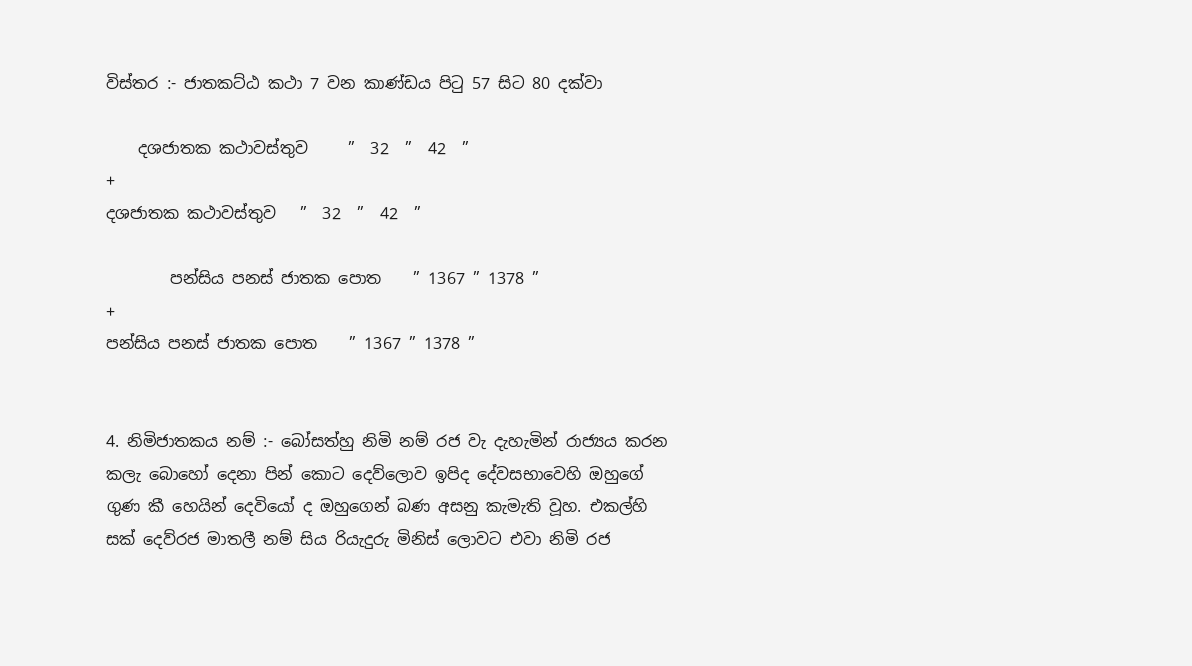විස්තර :- ජාතකට්ඨ කථා 7 වන කාණ්ඩය පිටු 57 සිට 80 දක්වා

    දශජාතක කථාවස්තුව     ”  32  ”  42  ”
+
දශජාතක කථාවස්තුව   ”  32  ”  42  ”

        පන්සිය පනස් ජාතක පොත    ” 1367 ” 1378 ”
+
පන්සිය පනස් ජාතක පොත    ” 1367 ” 1378 ”


4. නිමිජාතකය නම් :- බෝසත්හු නිමි නම් රජ වැ දැහැමින් රාජ්‍යය කරන කලැ බොහෝ දෙනා පින් කොට දෙව්ලොව ඉපිද දේවසභාවෙහි ඔහුගේ ගුණ කී හෙයින් දෙවියෝ ද ඔහුගෙන් බණ අසනු කැමැති වූහ. එකල්හි සක් දෙව්රජ මාතලී නම් සිය රියැදුරු මිනිස් ලොවට එවා නිමි රජ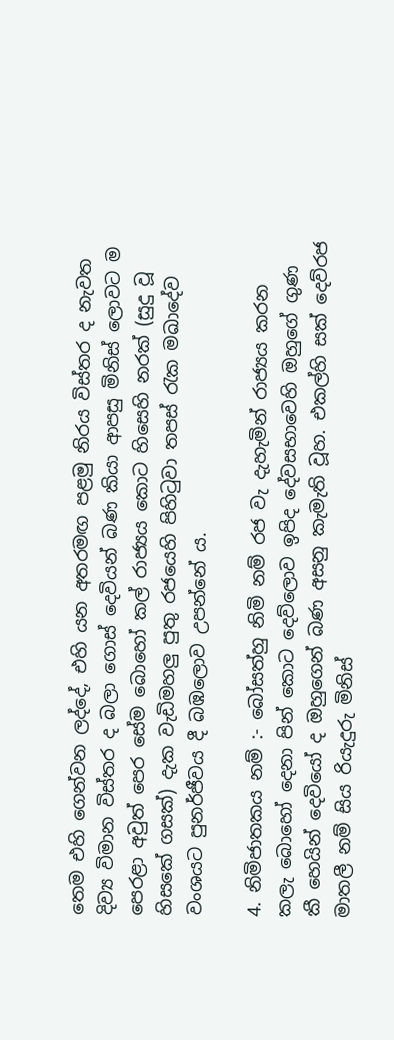තෙම එහි ගෙන්වන ලද්දේ, එහි යන අතරමඟ පළමු නිරය විස්තර ද නැවත දිව්‍ය විමාන විස්තර ද බලා ගොස් දෙවියන් බණ කියා ආපසු මිනිස් ලොවට ම පෙරළා අවුත් පෙර සේම බොහෝ කල් රාජ්‍යය කොට හිසෙහි නරක් (සුදු වූ හිසකේ ගසක්) දැක වැඩිමහලු පුතු රජයෙහි පිහිටුවා තපස් රැක මඛාදේව වංශයට පුනර්ජීවය දී බඹලොව උපන්නේ ය.

4. නිමිජාතකය නම් :- බෝසත්හු නිමි නම් රජ වැ දැහැමින් රාජ්‍යය කරන කලැ බොහෝ දෙනා පින් කොට දෙව්ලොව ඉපිද දේවසභාවෙහි ඔහුගේ ගුණ කී හෙයින් දෙවියෝ ද ඔහුගෙන් බණ අසනු කැමැති වූහ. එකල්හි සක් දෙව්රජ මාතලී නම් සිය රියැදුරු මිනිස්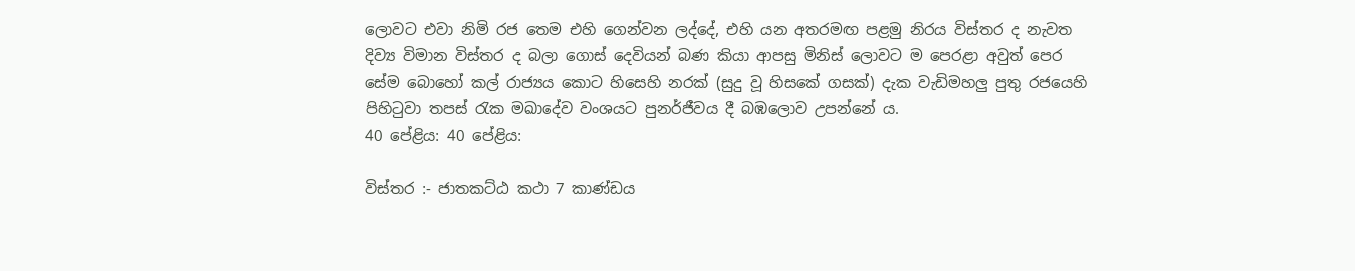ලොවට එවා නිමි රජ තෙම එහි ගෙන්වන ලද්දේ, එහි යන අතරමඟ පළමු නිරය විස්තර ද නැවත දිව්‍ය විමාන විස්තර ද බලා ගොස් දෙවියන් බණ කියා ආපසු මිනිස් ලොවට ම පෙරළා අවුත් පෙර සේම බොහෝ කල් රාජ්‍යය කොට හිසෙහි නරක් (සුදු වූ හිසකේ ගසක්) දැක වැඩිමහලු පුතු රජයෙහි පිහිටුවා තපස් රැක මඛාදේව වංශයට පුනර්ජීවය දී බඹලොව උපන්නේ ය.
40 පේළිය: 40 පේළිය:

විස්තර :- ජාතකට්ඨ කථා 7 කාණ්ඩය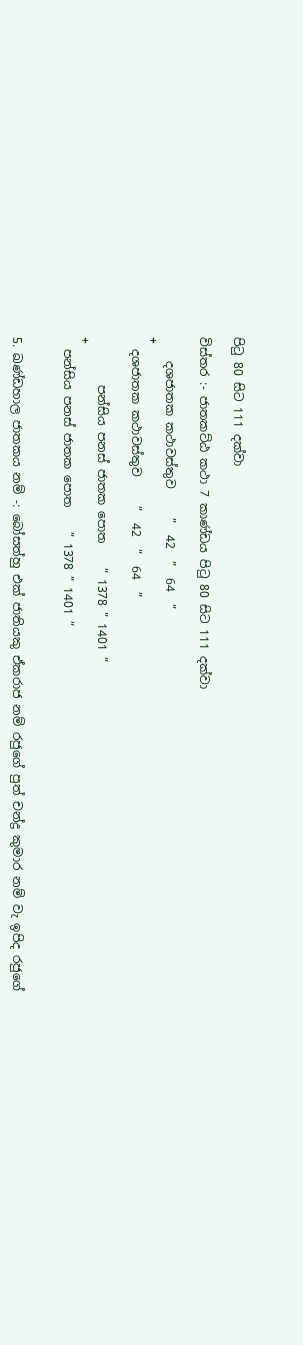පිටු 80 සිට 111 දක්වා

විස්තර :- ජාතකට්ඨ කථා 7 කාණ්ඩය පිටු 80 සිට 111 දක්වා

    දශජාතක කථාවස්තුව     ”  42  ”  64  ”
+
  දශජාතක කථාවස්තුව     ”  42  ”  64  ”

        පන්සිය පනස් ජාතක පොත    ” 1378 ” 1401 ”
+
  පන්සිය පනස් ජාතක පොත    ” 1378 ” 1401 ”


5. ඛණ්ඩහාල ජාතකය නම් -: බෝසත්හු එක් ජාතියකු ඒකරාජ නම් රජුගේ පුත් චන්ද්‍ර කුමාර නම් වැ ඉපිද රජුගේ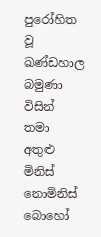පුරෝහිත වූ ඛණ්ඩහාල බමුණා විසින් තමා අතුළු මිනිස් නොමිනිස් බොහෝ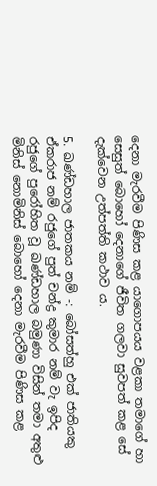දෙනා මැරවීම පිණිස කළ යාගොපයය වළකා තමාගේ හා සෙසුත් බොහෝ දෙනාගේ ජීවිත ගලවා සුවපත් කළ සේ දැක්වෙන උත්පත්ති කථාව ය.

5. ඛණ්ඩහාල ජාතකය නම් -: බෝසත්හු එක් ජාතියකු ඒකරාජ නම් රජුගේ පුත් චන්ද්‍ර කුමාර නම් වැ ඉපිද රජුගේ පුරෝහිත වූ ඛණ්ඩහාල බමුණා විසින් තමා අතුළු මිනිස් නොමිනිස් බොහෝ දෙනා මැරවීම පිණිස කළ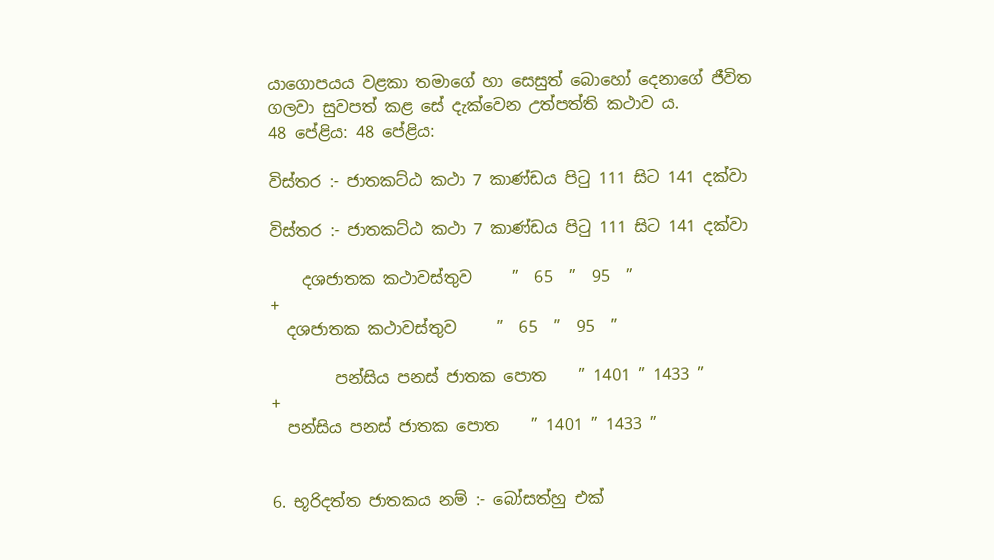යාගොපයය වළකා තමාගේ හා සෙසුත් බොහෝ දෙනාගේ ජීවිත ගලවා සුවපත් කළ සේ දැක්වෙන උත්පත්ති කථාව ය.
48 පේළිය: 48 පේළිය:

විස්තර :- ජාතකට්ඨ කථා 7 කාණ්ඩය පිටු 111 සිට 141 දක්වා

විස්තර :- ජාතකට්ඨ කථා 7 කාණ්ඩය පිටු 111 සිට 141 දක්වා

    දශජාතක කථාවස්තුව     ”  65  ”  95  ”
+
  දශජාතක කථාවස්තුව     ”  65  ”  95  ”

        පන්සිය පනස් ජාතක පොත    ” 1401 ” 1433 ”
+
  පන්සිය පනස් ජාතක පොත    ” 1401 ” 1433 ”


6. භූරිදත්ත ජාතකය නම් :- බෝසත්හු එක්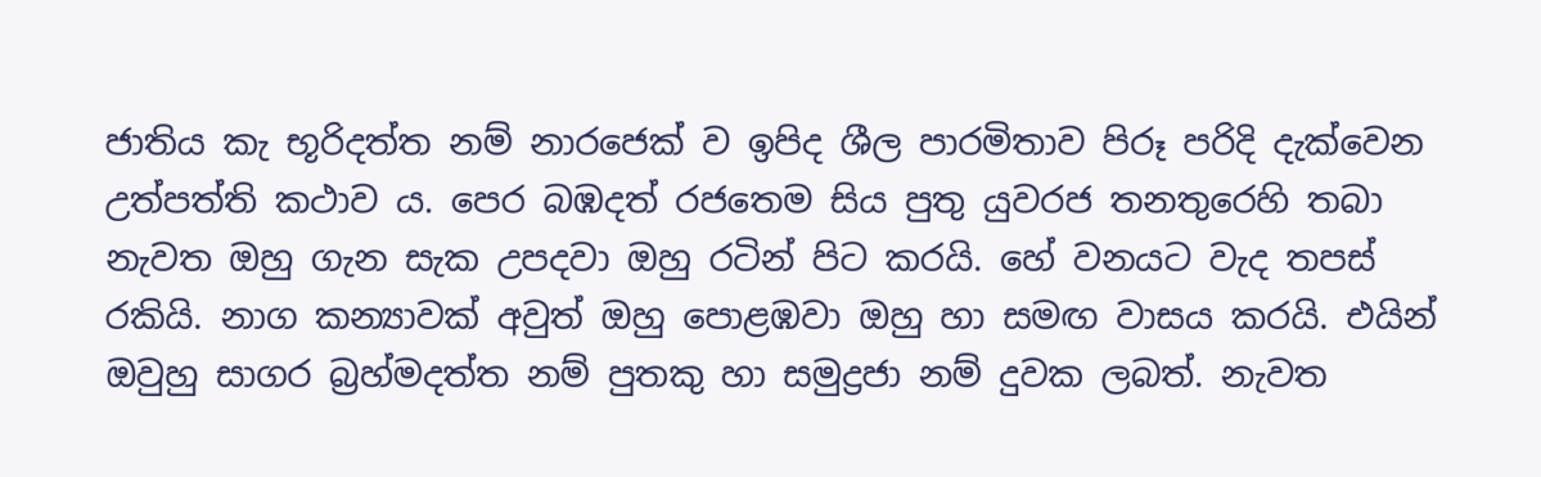ජාතිය කැ භූරිදත්ත නම් නාරජෙක් ව ඉපිද ශීල පාරමිතාව පිරූ පරිදි දැක්වෙන උත්පත්ති කථාව ය. පෙර බඹදත් රජතෙම සිය පුතු යුවරජ තනතුරෙහි තබා නැවත ඔහු ගැන සැක උපදවා ඔහු රටින් පිට කරයි. හේ වනයට වැද තපස් රකියි. නාග කන්‍යාවක් අවුත් ඔහු පොළඹවා ඔහු හා සමඟ වාසය කරයි. එයින් ඔවුහු සාගර බ්‍රහ්මදත්ත නම් පුතකු හා සමුද්‍රජා නම් දුවක ලබත්. නැවත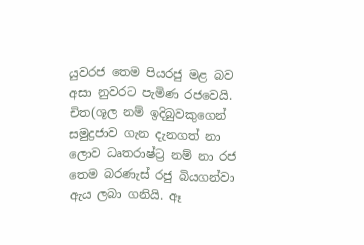යුවරජ තෙම පියරජු මළ බව අසා නුවරට පැමිණ රජවෙයි. චිත(ශූල නම් ඉදිබුවකුගෙන් සමුද්‍රජාව ගැන දැනගත් නා ලොව ධෘතරාෂ්ට්‍ර නම් නා රජ තෙම බරණැස් රජු බියගන්වා ඇය ලබා ගනියි. ඈ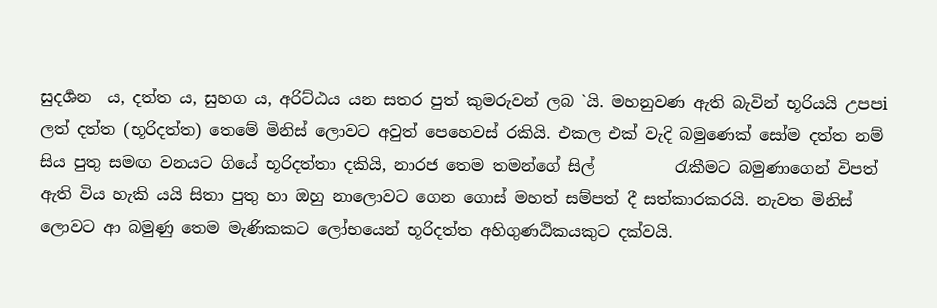සුදර්‍ශන  ය, දත්ත ය, සුහග ය, අරිට්ඨය යන සතර පුත් කුමරුවන් ලබ `යි. මහනුවණ ඇති බැවින් භූරියයි උපපi ලත් දත්ත (භූරිදත්ත) තෙමේ මිනිස් ලොවට අවුත් පෙහෙවස් රකියි. එකල එක් වැදි බමුණෙක් සෝම දත්ත නම් සිය පුතු සමඟ වනයට ගියේ භූරිදත්තා දකියි, නාරජ තෙම තමන්ගේ සිල්          රැකීමට බමුණාගෙන් විපත් ඇති විය හැකි යයි සිතා පුතු හා ඔහු නාලොවට ගෙන ගොස් මහත් සම්පත් දී සත්කාරකරයි. නැවත මිනිස් ලොවට ආ බමුණු තෙම මැණිකකට ලෝභයෙන් භූරිදත්ත අහිගුණඨිකයකුට දක්වයි.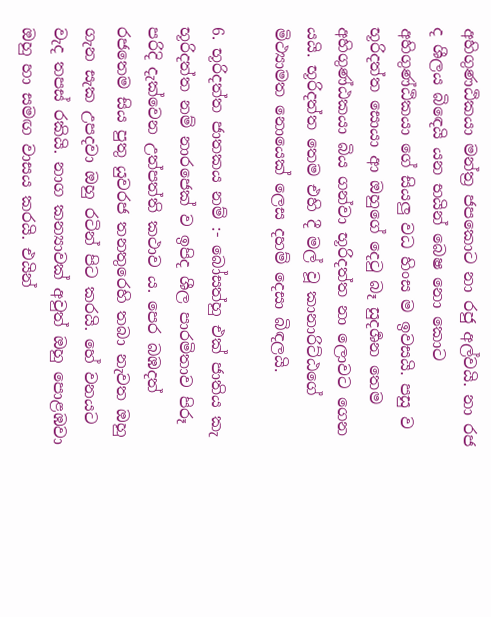අහිගුණඨිකයා මන්ත්‍ර ජපකොට නා රජු අල්වයි. නා රජ ද ශීලය බිඳෙයි යන භයින් බෙෂ නො කොට අහිගුණ්ඨිකයා ගේ සියලු වධ හිංස ම ඉවසයි. පසු ව භූරිදත්ත සොයා ආ ඔහුගේ දෙටු බෑ සුදර්‍ශන තෙම අහිගුණ්ඨකයා බිය ගන්වා භූරිදත්ත නා ලොවට ගෙන යයි. භූරිදත්ත තෙම එහි දී මල් වූ කානාරිට්ඨගේ මිථ්‍යාමත නොයෙක් ලෙස දහම් දෙසා බිඳලයි.

6. භූරිදත්ත ජාතකය නම් :- බෝසත්හු එක් ජාතිය කැ භූරිදත්ත නම් නාරජෙක් ව ඉපිද ශීල පාරමිතාව පිරූ පරිදි දැක්වෙන උත්පත්ති කථාව ය. පෙර බඹදත් රජතෙම සිය පුතු යුවරජ තනතුරෙහි තබා නැවත ඔහු ගැන සැක උපදවා ඔහු රටින් පිට කරයි. හේ වනයට වැද තපස් රකියි. නාග කන්‍යාවක් අවුත් ඔහු පොළඹවා ඔහු හා සමඟ වාසය කරයි. එයින්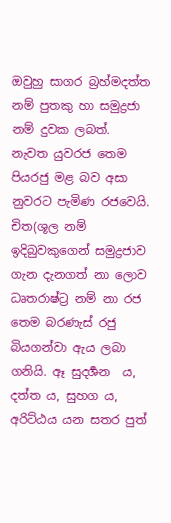ඔවුහු සාගර බ්‍රහ්මදත්ත නම් පුතකු හා සමුද්‍රජා නම් දුවක ලබත්. නැවත යුවරජ තෙම පියරජු මළ බව අසා නුවරට පැමිණ රජවෙයි. චිත(ශූල නම් ඉදිබුවකුගෙන් සමුද්‍රජාව ගැන දැනගත් නා ලොව ධෘතරාෂ්ට්‍ර නම් නා රජ තෙම බරණැස් රජු බියගන්වා ඇය ලබා ගනියි. ඈ සුදර්‍ශන  ය, දත්ත ය, සුහග ය, අරිට්ඨය යන සතර පුත්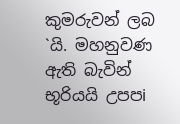කුමරුවන් ලබ `යි. මහනුවණ ඇති බැවින් භූරියයි උපපi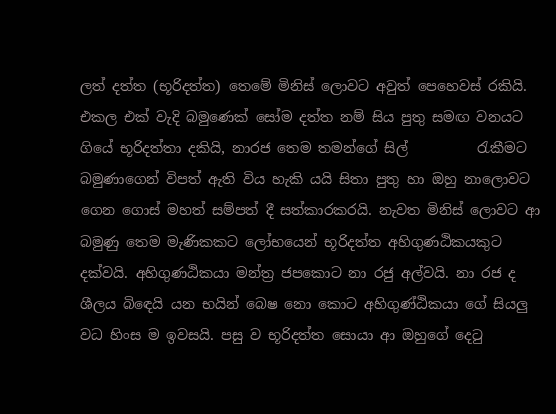ලත් දත්ත (භූරිදත්ත) තෙමේ මිනිස් ලොවට අවුත් පෙහෙවස් රකියි. එකල එක් වැදි බමුණෙක් සෝම දත්ත නම් සිය පුතු සමඟ වනයට ගියේ භූරිදත්තා දකියි, නාරජ තෙම තමන්ගේ සිල්          රැකීමට බමුණාගෙන් විපත් ඇති විය හැකි යයි සිතා පුතු හා ඔහු නාලොවට ගෙන ගොස් මහත් සම්පත් දී සත්කාරකරයි. නැවත මිනිස් ලොවට ආ බමුණු තෙම මැණිකකට ලෝභයෙන් භූරිදත්ත අහිගුණඨිකයකුට දක්වයි. අහිගුණඨිකයා මන්ත්‍ර ජපකොට නා රජු අල්වයි. නා රජ ද ශීලය බිඳෙයි යන භයින් බෙෂ නො කොට අහිගුණ්ඨිකයා ගේ සියලු වධ හිංස ම ඉවසයි. පසු ව භූරිදත්ත සොයා ආ ඔහුගේ දෙටු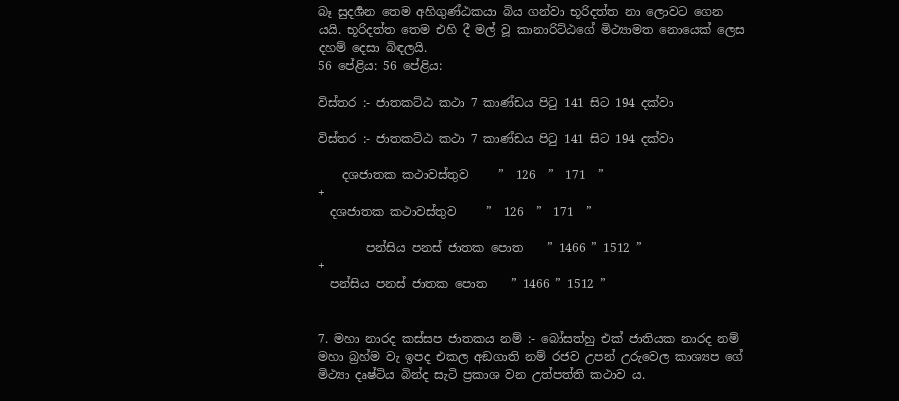බෑ සුදර්‍ශන තෙම අහිගුණ්ඨකයා බිය ගන්වා භූරිදත්ත නා ලොවට ගෙන යයි. භූරිදත්ත තෙම එහි දී මල් වූ කානාරිට්ඨගේ මිථ්‍යාමත නොයෙක් ලෙස දහම් දෙසා බිඳලයි.
56 පේළිය: 56 පේළිය:

විස්තර :- ජාතකට්ඨ කථා 7 කාණ්ඩය පිටු 141 සිට 194 දක්වා

විස්තර :- ජාතකට්ඨ කථා 7 කාණ්ඩය පිටු 141 සිට 194 දක්වා

    දශජාතක කථාවස්තුව     ”  126  ”  171  ”
+
  දශජාතක කථාවස්තුව     ”  126  ”  171  ”

        පන්සිය පනස් ජාතක පොත    ” 1466 ” 1512 ”
+
  පන්සිය පනස් ජාතක පොත    ” 1466 ” 1512 ”


7. මහා නාරද කස්සප ජාතකය නම් :- බෝසත්හු එක් ජාතියක නාරද නම් මහා බ්‍රහ්ම වැ ඉපද එකල අඞගාති නම් රජව උපන් උරුවෙල කාශ්‍යප ගේ මිථ්‍යා දෘෂ්ටිය බින්ද සැටි ප්‍රකාශ වන උත්පත්ති කථාව ය.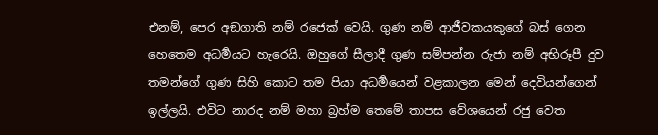එනම්, පෙර අඞගාති නම් රජෙක් වෙයි. ගුණ නම් ආජීවකයකුගේ බස් ගෙන හෙතෙම අධර්‍මයට හැරෙයි. ඔහුගේ සීලාදී ගුණ සම්පන්න රුජා නම් අභිරූපී දුව තමන්ගේ ගුණ සිහි කොට තම පියා අධර්‍මයෙන් වළකාලන මෙන් දෙවියන්ගෙන් ඉල්ලයි. එවිට නාරද නම් මහා බ්‍රහ්ම තෙමේ තාපස වේශයෙන් රජු වෙත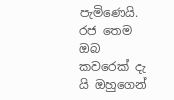පැමිණෙයි. රජ තෙම ඔබ කවරෙක් දැ යි ඔහුගෙන්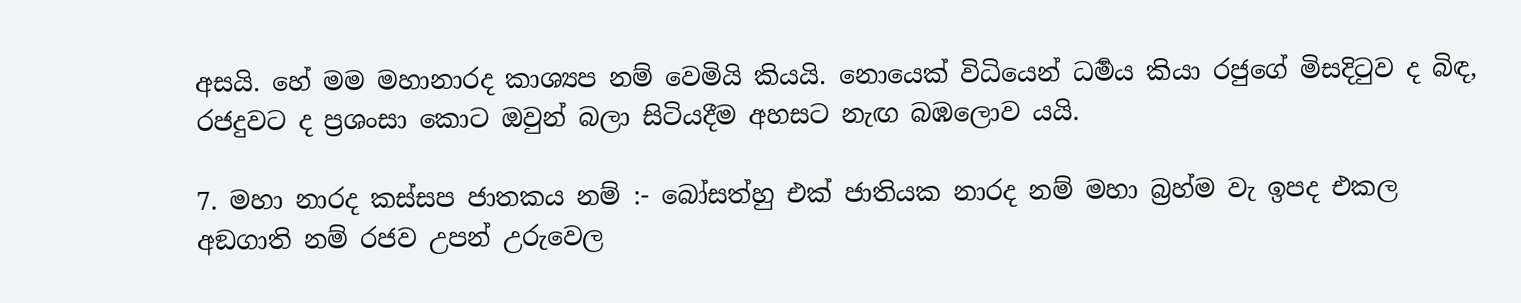අසයි. හේ මම මහානාරද කාශ්‍යප නම් වෙමියි කියයි. නොයෙක් විධියෙන් ධර්‍මය කියා රජුගේ මිසදිටුව ද බිඳ, රජදුවට ද ප්‍රශංසා කොට ඔවුන් බලා සිටියදීම අහසට නැඟ බඹලොව යයි.

7. මහා නාරද කස්සප ජාතකය නම් :- බෝසත්හු එක් ජාතියක නාරද නම් මහා බ්‍රහ්ම වැ ඉපද එකල අඞගාති නම් රජව උපන් උරුවෙල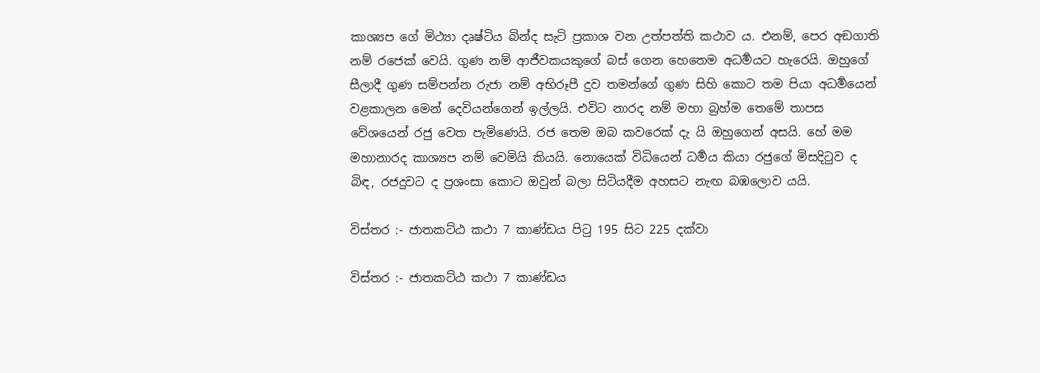කාශ්‍යප ගේ මිථ්‍යා දෘෂ්ටිය බින්ද සැටි ප්‍රකාශ වන උත්පත්ති කථාව ය. එනම්, පෙර අඞගාති නම් රජෙක් වෙයි. ගුණ නම් ආජීවකයකුගේ බස් ගෙන හෙතෙම අධර්‍මයට හැරෙයි. ඔහුගේ සීලාදී ගුණ සම්පන්න රුජා නම් අභිරූපී දුව තමන්ගේ ගුණ සිහි කොට තම පියා අධර්‍මයෙන් වළකාලන මෙන් දෙවියන්ගෙන් ඉල්ලයි. එවිට නාරද නම් මහා බ්‍රහ්ම තෙමේ තාපස වේශයෙන් රජු වෙත පැමිණෙයි. රජ තෙම ඔබ කවරෙක් දැ යි ඔහුගෙන් අසයි. හේ මම මහානාරද කාශ්‍යප නම් වෙමියි කියයි. නොයෙක් විධියෙන් ධර්‍මය කියා රජුගේ මිසදිටුව ද බිඳ, රජදුවට ද ප්‍රශංසා කොට ඔවුන් බලා සිටියදීම අහසට නැඟ බඹලොව යයි.

විස්තර :- ජාතකට්ඨ කථා 7 කාණ්ඩය පිටු 195 සිට 225 දක්වා

විස්තර :- ජාතකට්ඨ කථා 7 කාණ්ඩය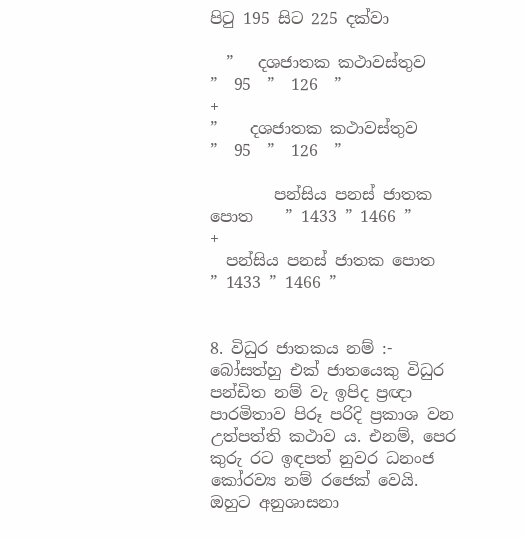පිටු 195 සිට 225 දක්වා

  ”   දශජාතක කථාවස්තුව     ”  95  ”  126  ”
+
”    දශජාතක කථාවස්තුව     ”  95  ”  126  ”

        පන්සිය පනස් ජාතක පොත    ” 1433 ” 1466 ”
+
  පන්සිය පනස් ජාතක පොත    ” 1433 ” 1466 ”


8. විධුර ජාතකය නම් :- බෝසත්හු එක් ජාතයෙකු විධුර පන්ඩිත නම් වැ ඉපිද ප්‍රඥා පාරමිතාව පිරූ පරිදි ප්‍රකාශ වන උත්පත්ති කථාව ය. එනම්, පෙර කුරු රට ඉඳපත් නුවර ධනංජ කෝරව්‍ය නම් රජෙක් වෙයි. ඔහුට අනුශාසනා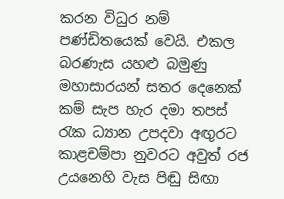කරන විධුර නම් පණ්ඩිතයෙක් වෙයි. එකල බරණැස යහළු බමුණු මහාසාරයන් සතර දෙනෙක් කම් සැප හැර දමා තපස් රැක ධ්‍යාන උපදවා අඟුරට කාළචම්පා නුවරට අවුත් රජ උයනෙහි වැස පිඬු සිඟා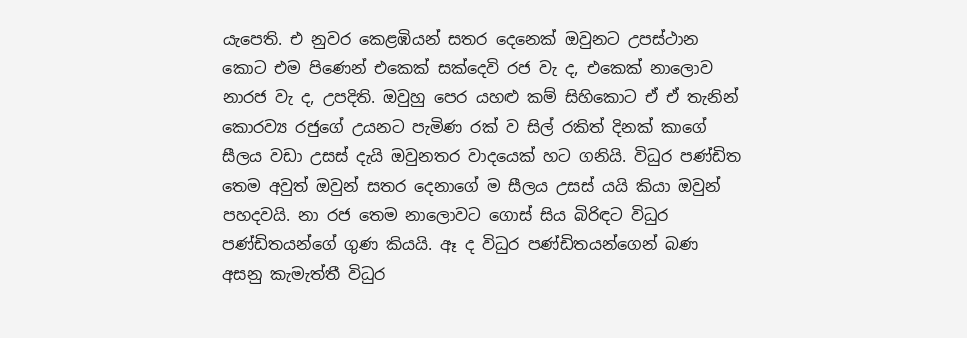යැපෙති. එ නුවර කෙළඹියන් සතර දෙනෙක් ඔවුනට උපස්ථාන කොට එම පිණෙන් එකෙක් සක්දෙවි රජ වැ ද, එකෙක් නාලොව නාරජ වැ ද, උපදිති. ඔවුහු පෙර යහළු කම් සිහිකොට ඒ ඒ තැනින් කොරව්‍ය රජුගේ උයනට පැමිණ රක් ව සිල් රකිත් දිනක් කාගේ සීලය වඩා උසස් දැයි ඔවුනතර වාදයෙක් හට ගනියි. විධුර පණ්ඩිත තෙම අවුත් ඔවුන් සතර දෙනාගේ ම සීලය උසස් යයි කියා ඔවුන් පහදවයි. නා රජ තෙම නාලොවට ගොස් සිය බිරිඳට විධුර පණ්ඩිතයන්ගේ ගුණ කියයි. ඈ ද විධුර පණ්ඩිතයන්ගෙන් බණ අසනු කැමැත්තී විධුර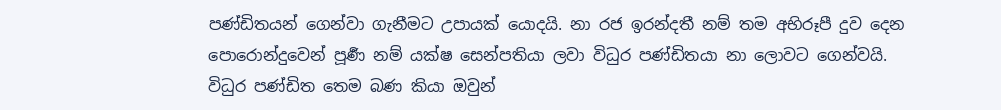පණ්ඩිතයන් ගෙන්වා ගැනීමට උපායක් යොදයි. නා රජ ඉරන්දතී නම් තම අභිරූපී දුව දෙන පොරොන්දුවෙන් පූර්‍ණ නම් යක්ෂ සෙන්පතියා ලවා විධුර පණ්ඩිතයා නා ලොවට ගෙන්වයි. විධුර පණ්ඩිත තෙම බණ කියා ඔවුන්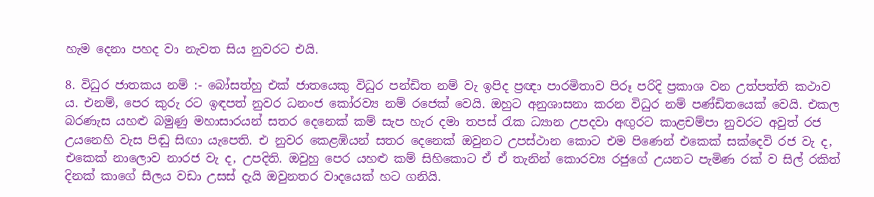හැම දෙනා පහද වා නැවත සිය නුවරට එයි.

8. විධුර ජාතකය නම් :- බෝසත්හු එක් ජාතයෙකු විධුර පන්ඩිත නම් වැ ඉපිද ප්‍රඥා පාරමිතාව පිරූ පරිදි ප්‍රකාශ වන උත්පත්ති කථාව ය. එනම්, පෙර කුරු රට ඉඳපත් නුවර ධනංජ කෝරව්‍ය නම් රජෙක් වෙයි. ඔහුට අනුශාසනා කරන විධුර නම් පණ්ඩිතයෙක් වෙයි. එකල බරණැස යහළු බමුණු මහාසාරයන් සතර දෙනෙක් කම් සැප හැර දමා තපස් රැක ධ්‍යාන උපදවා අඟුරට කාළචම්පා නුවරට අවුත් රජ උයනෙහි වැස පිඬු සිඟා යැපෙති. එ නුවර කෙළඹියන් සතර දෙනෙක් ඔවුනට උපස්ථාන කොට එම පිණෙන් එකෙක් සක්දෙවි රජ වැ ද, එකෙක් නාලොව නාරජ වැ ද, උපදිති. ඔවුහු පෙර යහළු කම් සිහිකොට ඒ ඒ තැනින් කොරව්‍ය රජුගේ උයනට පැමිණ රක් ව සිල් රකිත් දිනක් කාගේ සීලය වඩා උසස් දැයි ඔවුනතර වාදයෙක් හට ගනියි.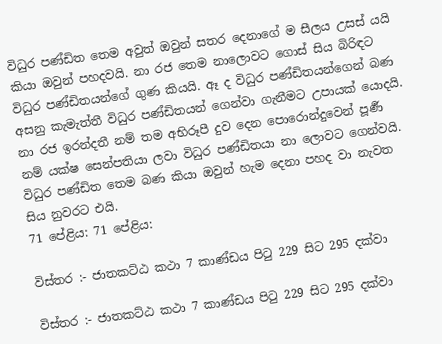විධුර පණ්ඩිත තෙම අවුත් ඔවුන් සතර දෙනාගේ ම සීලය උසස් යයි කියා ඔවුන් පහදවයි. නා රජ තෙම නාලොවට ගොස් සිය බිරිඳට විධුර පණ්ඩිතයන්ගේ ගුණ කියයි. ඈ ද විධුර පණ්ඩිතයන්ගෙන් බණ අසනු කැමැත්තී විධුර පණ්ඩිතයන් ගෙන්වා ගැනීමට උපායක් යොදයි. නා රජ ඉරන්දතී නම් තම අභිරූපී දුව දෙන පොරොන්දුවෙන් පූර්‍ණ නම් යක්ෂ සෙන්පතියා ලවා විධුර පණ්ඩිතයා නා ලොවට ගෙන්වයි. විධුර පණ්ඩිත තෙම බණ කියා ඔවුන් හැම දෙනා පහද වා නැවත සිය නුවරට එයි.
71 පේළිය: 71 පේළිය:

විස්තර :- ජාතකට්ඨ කථා 7 කාණ්ඩය පිටු 229 සිට 295 දක්වා

විස්තර :- ජාතකට්ඨ කථා 7 කාණ්ඩය පිටු 229 සිට 295 දක්වා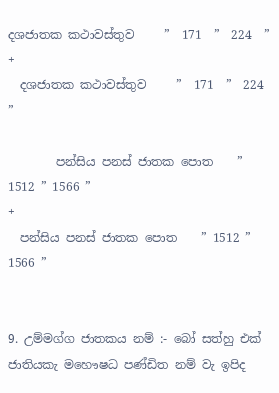දශජාතක කථාවස්තුව     ”  171  ”  224  ”
+
  දශජාතක කථාවස්තුව     ”  171  ”  224  ”

        පන්සිය පනස් ජාතක පොත    ” 1512 ” 1566 ”
+
  පන්සිය පනස් ජාතක පොත    ” 1512 ” 1566 ”


9. උම්මග්ග ජාතකය නම් :- බෝ සත්හු එක් ජාතියකැ මහෞෂධ පණ්ඩිත නම් වැ ඉපිද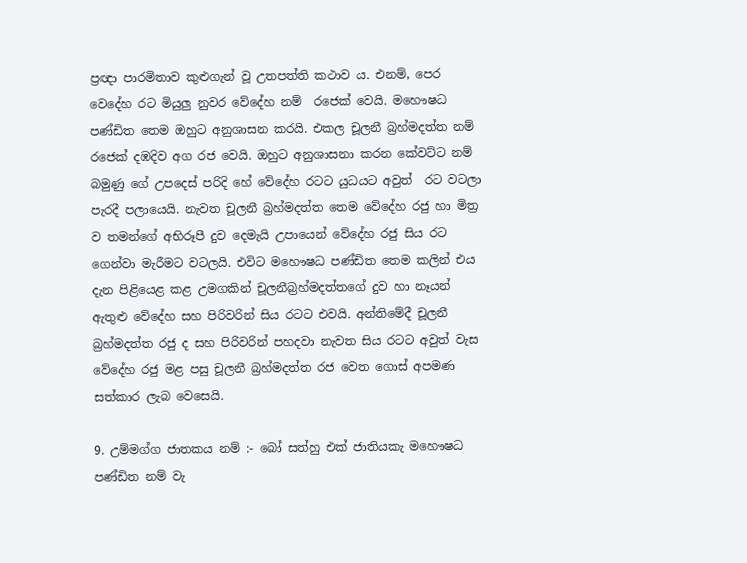ප්‍රඥා පාරමිතාව කුළුගැන් වූ උතපත්ති කථාව ය. එනම්, පෙර වෙදේහ රට මියුලු නුවර වේදේහ නම්  රජෙක් වෙයි. මහෞෂධ පණ්ඩිත තෙම ඔහුට අනුශාසන කරයි. එකල චූලනී බ්‍රහ්මදත්ත නම් රජෙක් දඹදිව අග රජ වෙයි. ඔහුට අනුශාසනා කරන කේවට්ට නම් බමුණු ගේ උපදෙස් පරිදි හේ වේදේහ රටට යුධයට අවුත්  රට වටලා පැරදී පලායෙයි. නැවත චූලනී බ්‍රහ්මදත්ත තෙම වේදේහ රජු හා මිත්‍ර ව තමන්ගේ අභිරූපී දුව දෙමැයි උපායෙන් වේදේහ රජු සිය රට ගෙන්වා මැරීමට වටලයි. එවිට මහෞෂධ පණ්ඩිත තෙම කලින් එය දැන පිළියෙළ කළ උමගකින් චූලනීබ්‍රහ්මදත්තගේ දුව හා නෑයන් ඇතුළු වේදේහ සහ පිරිවරින් සිය රටට එවයි. අන්තිමේදී චූලනී බ්‍රහ්මදත්ත රජු ද සහ පිරිවරින් පහදවා නැවත සිය රටට අවුත් වැස වේදේහ රජු මළ පසු චූලනී බ්‍රහ්මදත්ත රජ වෙත ගොස් අපමණ සත්කාර ලැබ වෙසෙයි.

9. උම්මග්ග ජාතකය නම් :- බෝ සත්හු එක් ජාතියකැ මහෞෂධ පණ්ඩිත නම් වැ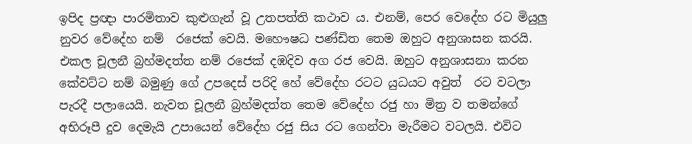ඉපිද ප්‍රඥා පාරමිතාව කුළුගැන් වූ උතපත්ති කථාව ය. එනම්, පෙර වෙදේහ රට මියුලු නුවර වේදේහ නම්  රජෙක් වෙයි. මහෞෂධ පණ්ඩිත තෙම ඔහුට අනුශාසන කරයි. එකල චූලනී බ්‍රහ්මදත්ත නම් රජෙක් දඹදිව අග රජ වෙයි. ඔහුට අනුශාසනා කරන කේවට්ට නම් බමුණු ගේ උපදෙස් පරිදි හේ වේදේහ රටට යුධයට අවුත්  රට වටලා පැරදී පලායෙයි. නැවත චූලනී බ්‍රහ්මදත්ත තෙම වේදේහ රජු හා මිත්‍ර ව තමන්ගේ අභිරූපී දුව දෙමැයි උපායෙන් වේදේහ රජු සිය රට ගෙන්වා මැරීමට වටලයි. එවිට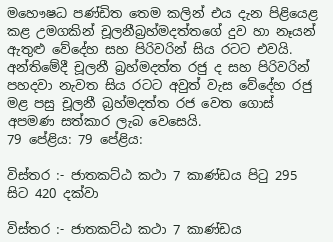මහෞෂධ පණ්ඩිත තෙම කලින් එය දැන පිළියෙළ කළ උමගකින් චූලනීබ්‍රහ්මදත්තගේ දුව හා නෑයන් ඇතුළු වේදේහ සහ පිරිවරින් සිය රටට එවයි. අන්තිමේදී චූලනී බ්‍රහ්මදත්ත රජු ද සහ පිරිවරින් පහදවා නැවත සිය රටට අවුත් වැස වේදේහ රජු මළ පසු චූලනී බ්‍රහ්මදත්ත රජ වෙත ගොස් අපමණ සත්කාර ලැබ වෙසෙයි.
79 පේළිය: 79 පේළිය:

විස්තර :- ජාතකට්ඨ කථා 7 කාණ්ඩය පිටු 295 සිට 420 දක්වා

විස්තර :- ජාතකට්ඨ කථා 7 කාණ්ඩය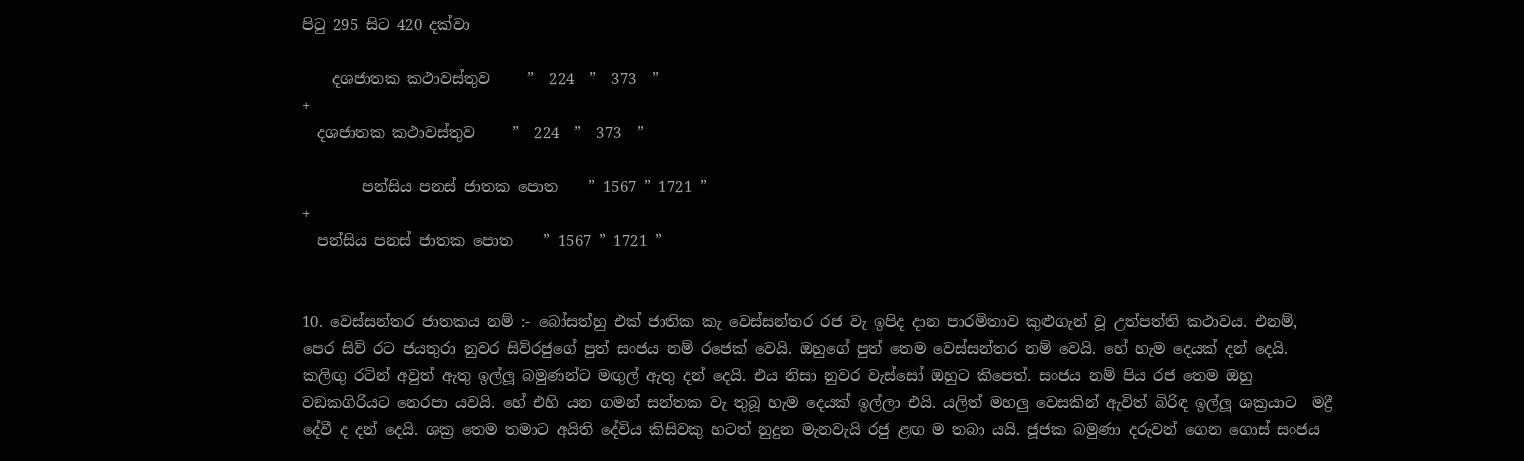පිටු 295 සිට 420 දක්වා

    දශජාතක කථාවස්තුව     ”  224  ”  373  ”
+
  දශජාතක කථාවස්තුව     ”  224  ”  373  ”

        පන්සිය පනස් ජාතක පොත    ” 1567 ” 1721 ”
+
  පන්සිය පනස් ජාතක පොත    ” 1567 ” 1721 ”


10. වෙස්සන්තර ජාතකය නම් :- බෝසත්හු එක් ජාතික කැ වෙස්සන්තර රජ වැ ඉපිද දාන පාරමිතාව කුළුගැන් වූ උත්පත්ති කථාවය. එනම්, පෙර සිව් රට ජයතුරා නුවර සිව්රජුගේ පුත් සංජය නම් රජෙක් වෙයි. ඔහුගේ පුත් තෙම වෙස්සන්තර නම් වෙයි. හේ හැම දෙයක් දන් දෙයි. කලිඟු රටින් අවුත් ඇතු ඉල්ලූ බමුණන්ට මඟුල් ඇතු දන් දෙයි. එය නිසා නුවර වැස්සෝ ඔහුට කිපෙත්. සංජය නම් පිය රජ තෙම ඔහු වඞකගිරියට නෙරපා යවයි. හේ එහි යන ගමන් සන්තක වැ තුබූ හැම දෙයක් ඉල්ලා එයි. යලිත් මහලු වෙසකින් ඇවිත් බිරිඳ ඉල්ලූ ශක්‍රයාට  මද්‍රී දේවී ද දන් දෙයි. ශක්‍ර තෙම තමාට අයිති දේවිය කිසිවකු හටත් නුදුන මැනවැයි රජු ළඟ ම තබා යයි. ජූජක බමුණා දරුවන් ගෙන ගොස් සංජය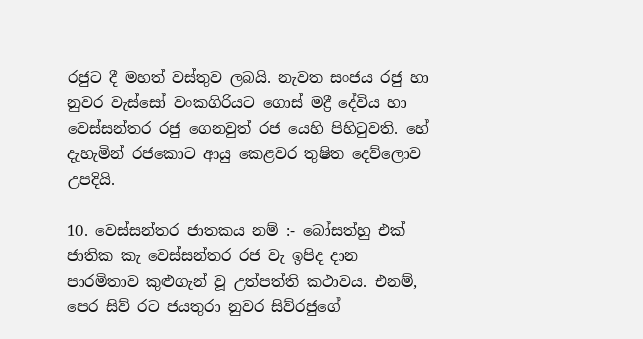රජුට දී මහත් වස්තුව ලබයි. නැවත සංජය රජු හා නුවර වැස්සෝ වංකගිරියට ගොස් මද්‍රී දේවිය හා වෙස්සන්තර රජු ගෙනවුත් රජ යෙහි පිහිටුවති. හේ දැහැමින් රජකොට ආයු කෙළවර තුෂිත දෙව්ලොව උපදියි.

10. වෙස්සන්තර ජාතකය නම් :- බෝසත්හු එක් ජාතික කැ වෙස්සන්තර රජ වැ ඉපිද දාන පාරමිතාව කුළුගැන් වූ උත්පත්ති කථාවය. එනම්, පෙර සිව් රට ජයතුරා නුවර සිව්රජුගේ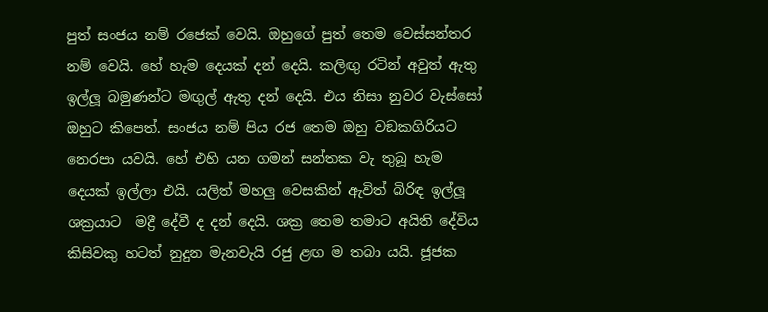පුත් සංජය නම් රජෙක් වෙයි. ඔහුගේ පුත් තෙම වෙස්සන්තර නම් වෙයි. හේ හැම දෙයක් දන් දෙයි. කලිඟු රටින් අවුත් ඇතු ඉල්ලූ බමුණන්ට මඟුල් ඇතු දන් දෙයි. එය නිසා නුවර වැස්සෝ ඔහුට කිපෙත්. සංජය නම් පිය රජ තෙම ඔහු වඞකගිරියට නෙරපා යවයි. හේ එහි යන ගමන් සන්තක වැ තුබූ හැම දෙයක් ඉල්ලා එයි. යලිත් මහලු වෙසකින් ඇවිත් බිරිඳ ඉල්ලූ ශක්‍රයාට  මද්‍රී දේවී ද දන් දෙයි. ශක්‍ර තෙම තමාට අයිති දේවිය කිසිවකු හටත් නුදුන මැනවැයි රජු ළඟ ම තබා යයි. ජූජක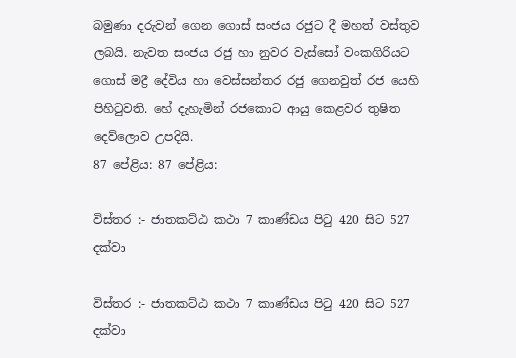බමුණා දරුවන් ගෙන ගොස් සංජය රජුට දී මහත් වස්තුව ලබයි. නැවත සංජය රජු හා නුවර වැස්සෝ වංකගිරියට ගොස් මද්‍රී දේවිය හා වෙස්සන්තර රජු ගෙනවුත් රජ යෙහි පිහිටුවති. හේ දැහැමින් රජකොට ආයු කෙළවර තුෂිත දෙව්ලොව උපදියි.
87 පේළිය: 87 පේළිය:

විස්තර :- ජාතකට්ඨ කථා 7 කාණ්ඩය පිටු 420 සිට 527 දක්වා

විස්තර :- ජාතකට්ඨ කථා 7 කාණ්ඩය පිටු 420 සිට 527 දක්වා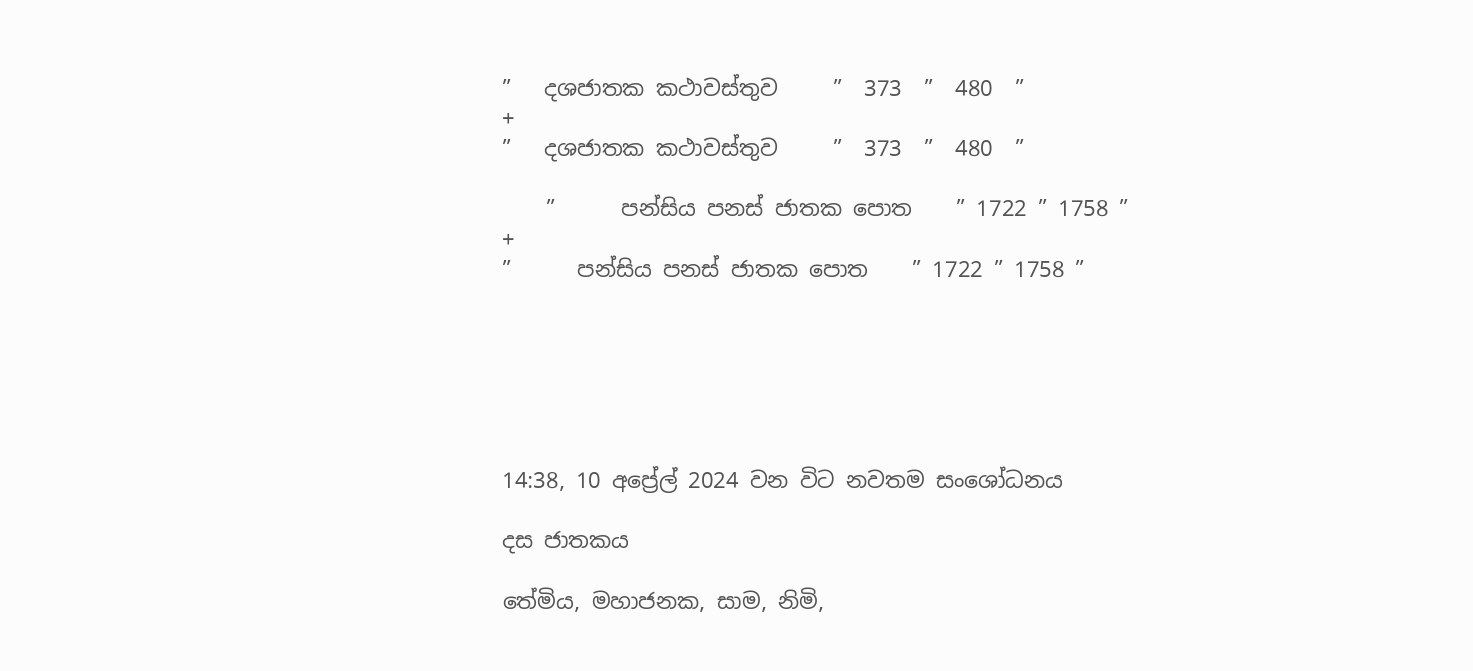”   දශජාතක කථාවස්තුව     ”  373  ”  480  ”
+
”   දශජාතක කථාවස්තුව     ”  373  ”  480  ”

    ”      පන්සිය පනස් ජාතක පොත    ” 1722 ” 1758 ”
+
”      පන්සිය පනස් ජාතක පොත    ” 1722 ” 1758 ”






14:38, 10 අප්‍රේල් 2024 වන විට නවතම සංශෝධනය

දස ජාතකය

තේමිය, මහාජනක, සාම, නිමි,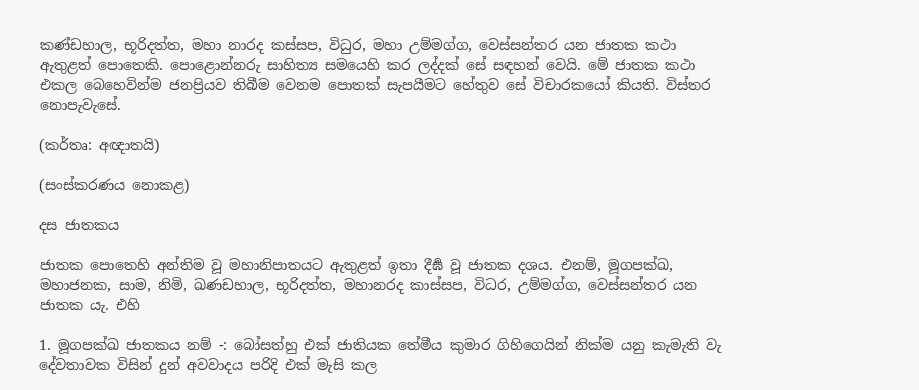කණ්ඩහාල, භූරිදත්ත, මහා නාරද කස්සප, විධුර, මහා උම්මග්ග, වෙස්සන්තර යන ජාතක කථා ඇතුළත් පොතෙකි. පොළොන්නරු සාහිත්‍ය සමයෙහි කර ලද්දක් සේ සඳහන් වෙයි. මේ ජාතක කථා එකල බෙහෙවින්ම ජනප්‍රියව තිබීම වෙනම පොතක් සැපයීමට හේතුව සේ විචාරකයෝ කියති. විස්තර නොපැවැසේ.

(කර්තෘ: අඥාතයි)

(සංස්කරණය නොකළ)

දස ජාතකය

ජාතක පොතෙහි අන්තිම වූ මහානිපාතයට ඇතුළත් ඉතා දීර්‍ඝ වූ ජාතක දශය. එනම්, මූගපක්‍ඛ, මහාජනක, සාම, නිමි, ඛණඩහාල, භූරිදත්ත, මහානරද කාස්සප, විධර, උම්මග්ග, වෙස්සන්තර යන ජාතක යැ. එහි

1. මූගපක්‍ඛ ජාතකය නම් -: බෝසත්හු එක් ජාතියක තේමීය කුමාර ගිහිගෙයින් නික්ම යනු කැමැති වැ දේවතාවක විසින් දුන් අවවාදය පරිදි එක් මැසි කල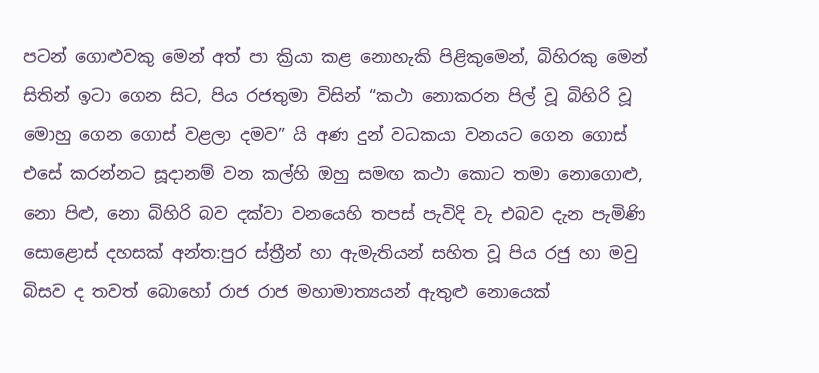පටන් ගොළුවකු මෙන් අත් පා ක්‍රියා කළ නොහැකි පිළිකුමෙන්, බිහිරකු මෙන් සිතින් ඉටා ගෙන සිට, පිය රජතුමා විසින් “කථා නොකරන පිල් වූ බිහිරි වූ මොහු ගෙන ගොස් වළලා දමව” යි අණ දුන් වධකයා වනයට ගෙන ගොස් එසේ කරන්නට සූදානම් වන කල්හි ඔහු සමඟ කථා කොට තමා නොගොළු, නො පිළු, නො බිහිරි බව දක්වා වනයෙහි තපස් පැවිදි වැ එබව දැන පැමිණි සොළොස් දහසක් අන්ත:පුර ස්ත්‍රීන් හා ඇමැතියන් සහිත වූ පිය රජු හා මවු බිසව ද තවත් බොහෝ රාජ රාජ මහාමාත්‍යයන් ඇතුළු නොයෙක්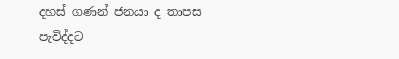දහස් ගණන් ජනයා ද තාපස පැවිද්දට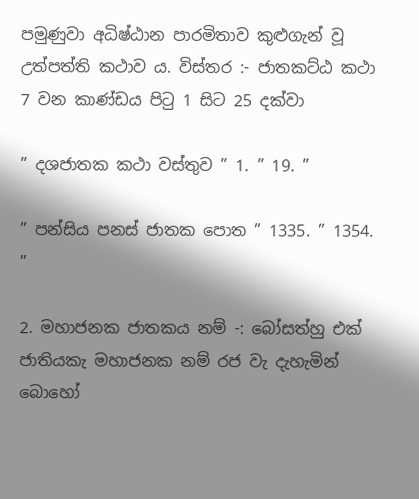පමුණුවා අධිෂ්ඨාන පාරමිතාව කුළුගැන් වූ උත්පත්ති කථාව ය. විස්තර :- ජාතකට්ඨ කථා 7 වන කාණ්ඩය පිටු 1 සිට 25 දක්වා

” දශජාතක කථා වස්තුව ” 1. ” 19. ”

” පන්සිය පනස් ජාතක පොත ” 1335. ” 1354. ”

2. මහාජනක ජාතකය නම් -: බෝසත්හු එක් ජාතියකැ මහාජනක නම් රජ වැ දැහැමින් බොහෝ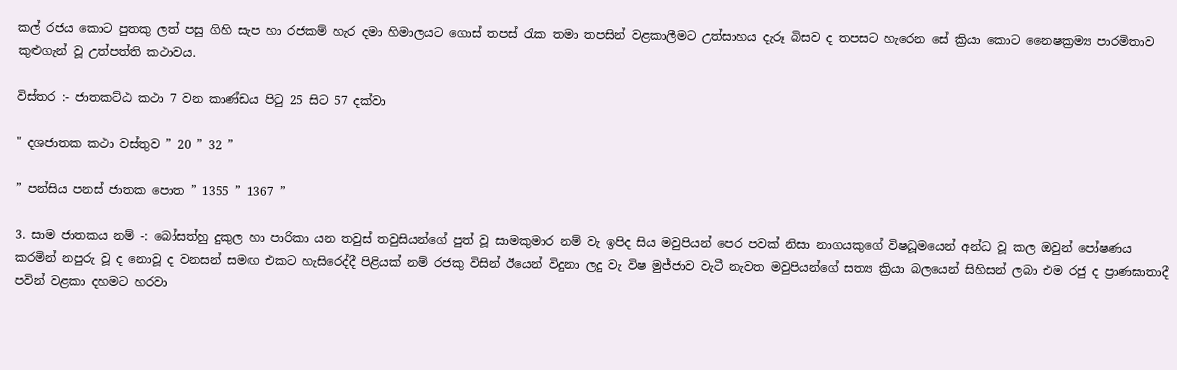කල් රජය කොට පුතකු ලත් පසු ගිහි සැප හා රජකම් හැර දමා හිමාලයට ගොස් තපස් රැක තමා තපසින් වළකාලීමට උත්සාහය දැරූ බිසව ද තපසට හැරෙන සේ ක්‍රියා කොට නෛෂක්‍රම්‍ය පාරමිතාව කුළුගැන් වූ උත්පත්ති කථාවය.

විස්තර :- ජාතකට්ඨ කථා 7 වන කාණ්ඩය පිටු 25 සිට 57 දක්වා

" දශජාතක කථා වස්තුව ” 20 ” 32 ”

” පන්සිය පනස් ජාතක පොත ” 1355 ” 1367 ”

3. සාම ජාතකය නම් -: බෝසත්හු දුකුල හා පාරිකා යන තවුස් තවුසියන්ගේ පුත් වූ සාමකුමාර නම් වැ ඉපිද සිය මවුපියන් පෙර පවක් නිසා නාගයකුගේ විෂධූමයෙන් අන්ධ වූ කල ඔවුන් පෝෂණය කරමින් නපුරු වූ ද නොවූ ද වනසන් සමඟ එකට හැසිරෙද්දී පිළියක් නම් රජකු විසින් ඊයෙන් විදුනා ලදු වැ විෂ මුජ්ජාව වැටී නැවත මවුපියන්ගේ සත්‍ය ක්‍රියා බලයෙන් සිහිසන් ලබා එම රජු ද ප්‍රාණඝාතාදී පවින් වළකා දහමට හරවා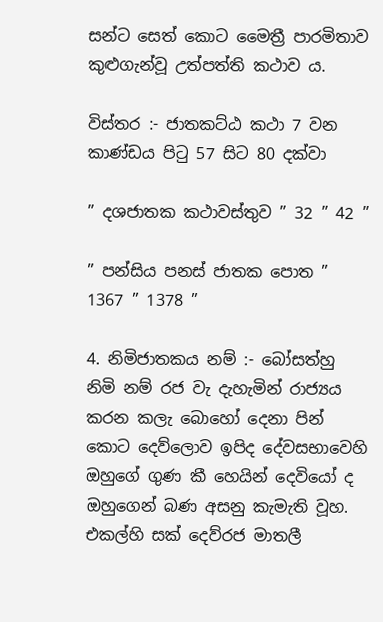සන්ට සෙත් කොට මෛත්‍රී පාරමිතාව කුළුගැන්වූ උත්පත්ති කථාව ය.

විස්තර :- ජාතකට්ඨ කථා 7 වන කාණ්ඩය පිටු 57 සිට 80 දක්වා

” දශජාතක කථාවස්තුව ” 32 ” 42 ”

” පන්සිය පනස් ජාතක පොත ” 1367 ” 1378 ”

4. නිමිජාතකය නම් :- බෝසත්හු නිමි නම් රජ වැ දැහැමින් රාජ්‍යය කරන කලැ බොහෝ දෙනා පින් කොට දෙව්ලොව ඉපිද දේවසභාවෙහි ඔහුගේ ගුණ කී හෙයින් දෙවියෝ ද ඔහුගෙන් බණ අසනු කැමැති වූහ. එකල්හි සක් දෙව්රජ මාතලී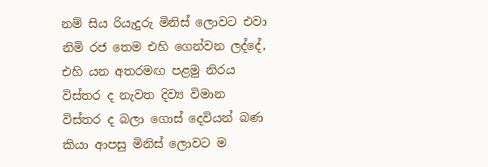නම් සිය රියැදුරු මිනිස් ලොවට එවා නිමි රජ තෙම එහි ගෙන්වන ලද්දේ, එහි යන අතරමඟ පළමු නිරය විස්තර ද නැවත දිව්‍ය විමාන විස්තර ද බලා ගොස් දෙවියන් බණ කියා ආපසු මිනිස් ලොවට ම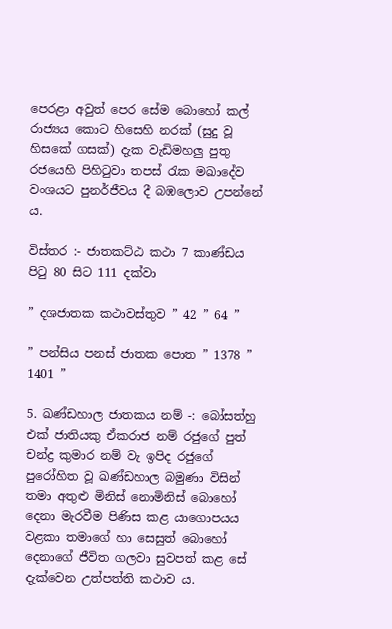පෙරළා අවුත් පෙර සේම බොහෝ කල් රාජ්‍යය කොට හිසෙහි නරක් (සුදු වූ හිසකේ ගසක්) දැක වැඩිමහලු පුතු රජයෙහි පිහිටුවා තපස් රැක මඛාදේව වංශයට පුනර්ජීවය දී බඹලොව උපන්නේ ය.

විස්තර :- ජාතකට්ඨ කථා 7 කාණ්ඩය පිටු 80 සිට 111 දක්වා

” දශජාතක කථාවස්තුව ” 42 ” 64 ”

” පන්සිය පනස් ජාතක පොත ” 1378 ” 1401 ”

5. ඛණ්ඩහාල ජාතකය නම් -: බෝසත්හු එක් ජාතියකු ඒකරාජ නම් රජුගේ පුත් චන්ද්‍ර කුමාර නම් වැ ඉපිද රජුගේ පුරෝහිත වූ ඛණ්ඩහාල බමුණා විසින් තමා අතුළු මිනිස් නොමිනිස් බොහෝ දෙනා මැරවීම පිණිස කළ යාගොපයය වළකා තමාගේ හා සෙසුත් බොහෝ දෙනාගේ ජීවිත ගලවා සුවපත් කළ සේ දැක්වෙන උත්පත්ති කථාව ය.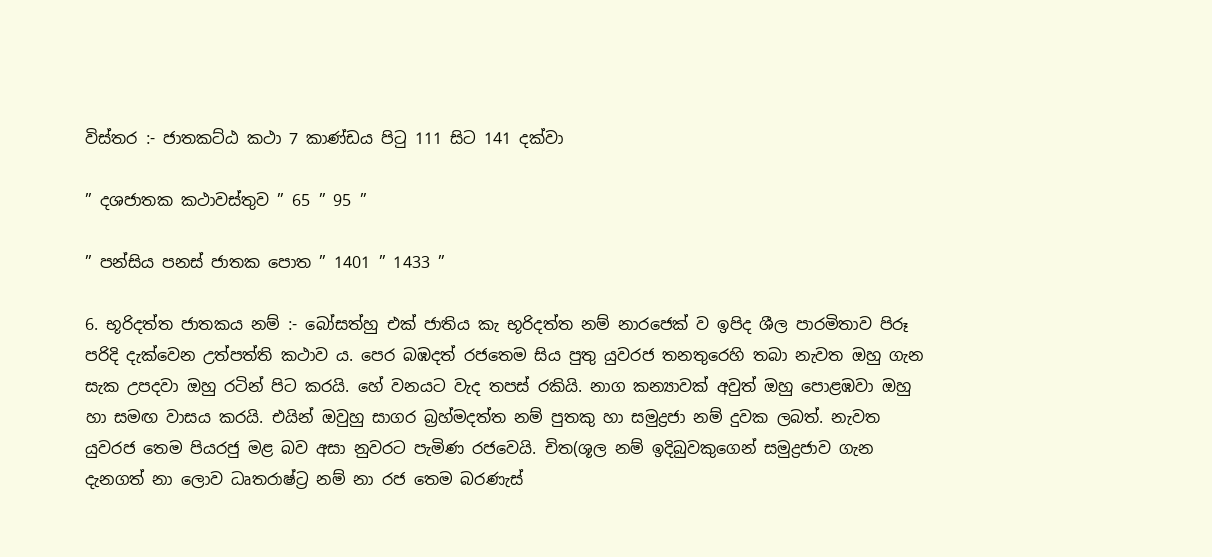විස්තර :- ජාතකට්ඨ කථා 7 කාණ්ඩය පිටු 111 සිට 141 දක්වා

” දශජාතක කථාවස්තුව ” 65 ” 95 ”

” පන්සිය පනස් ජාතක පොත ” 1401 ” 1433 ”

6. භූරිදත්ත ජාතකය නම් :- බෝසත්හු එක් ජාතිය කැ භූරිදත්ත නම් නාරජෙක් ව ඉපිද ශීල පාරමිතාව පිරූ පරිදි දැක්වෙන උත්පත්ති කථාව ය. පෙර බඹදත් රජතෙම සිය පුතු යුවරජ තනතුරෙහි තබා නැවත ඔහු ගැන සැක උපදවා ඔහු රටින් පිට කරයි. හේ වනයට වැද තපස් රකියි. නාග කන්‍යාවක් අවුත් ඔහු පොළඹවා ඔහු හා සමඟ වාසය කරයි. එයින් ඔවුහු සාගර බ්‍රහ්මදත්ත නම් පුතකු හා සමුද්‍රජා නම් දුවක ලබත්. නැවත යුවරජ තෙම පියරජු මළ බව අසා නුවරට පැමිණ රජවෙයි. චිත(ශූල නම් ඉදිබුවකුගෙන් සමුද්‍රජාව ගැන දැනගත් නා ලොව ධෘතරාෂ්ට්‍ර නම් නා රජ තෙම බරණැස්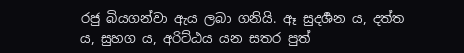රජු බියගන්වා ඇය ලබා ගනියි. ඈ සුදර්‍ශන ය, දත්ත ය, සුහග ය, අරිට්ඨය යන සතර පුත්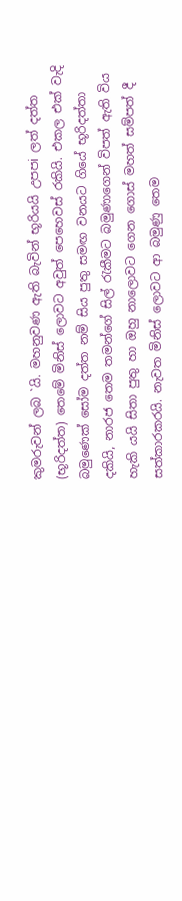කුමරුවන් ලබ `යි. මහනුවණ ඇති බැවින් භූරියයි උපපi ලත් දත්ත (භූරිදත්ත) තෙමේ මිනිස් ලොවට අවුත් පෙහෙවස් රකියි. එකල එක් වැදි බමුණෙක් සෝම දත්ත නම් සිය පුතු සමඟ වනයට ගියේ භූරිදත්තා දකියි, නාරජ තෙම තමන්ගේ සිල් රැකීමට බමුණාගෙන් විපත් ඇති විය හැකි යයි සිතා පුතු හා ඔහු නාලොවට ගෙන ගොස් මහත් සම්පත් දී සත්කාරකරයි. නැවත මිනිස් ලොවට ආ බමුණු තෙම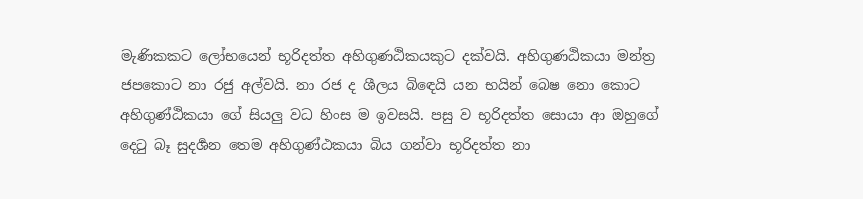මැණිකකට ලෝභයෙන් භූරිදත්ත අහිගුණඨිකයකුට දක්වයි. අහිගුණඨිකයා මන්ත්‍ර ජපකොට නා රජු අල්වයි. නා රජ ද ශීලය බිඳෙයි යන භයින් බෙෂ නො කොට අහිගුණ්ඨිකයා ගේ සියලු වධ හිංස ම ඉවසයි. පසු ව භූරිදත්ත සොයා ආ ඔහුගේ දෙටු බෑ සුදර්‍ශන තෙම අහිගුණ්ඨකයා බිය ගන්වා භූරිදත්ත නා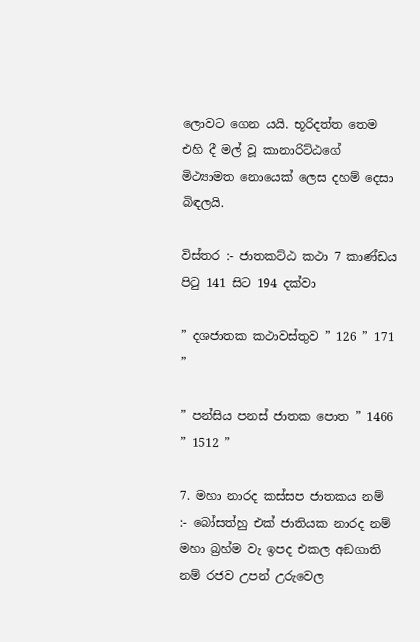ලොවට ගෙන යයි. භූරිදත්ත තෙම එහි දී මල් වූ කානාරිට්ඨගේ මිථ්‍යාමත නොයෙක් ලෙස දහම් දෙසා බිඳලයි.

විස්තර :- ජාතකට්ඨ කථා 7 කාණ්ඩය පිටු 141 සිට 194 දක්වා

” දශජාතක කථාවස්තුව ” 126 ” 171 ”

” පන්සිය පනස් ජාතක පොත ” 1466 ” 1512 ”

7. මහා නාරද කස්සප ජාතකය නම් :- බෝසත්හු එක් ජාතියක නාරද නම් මහා බ්‍රහ්ම වැ ඉපද එකල අඞගාති නම් රජව උපන් උරුවෙල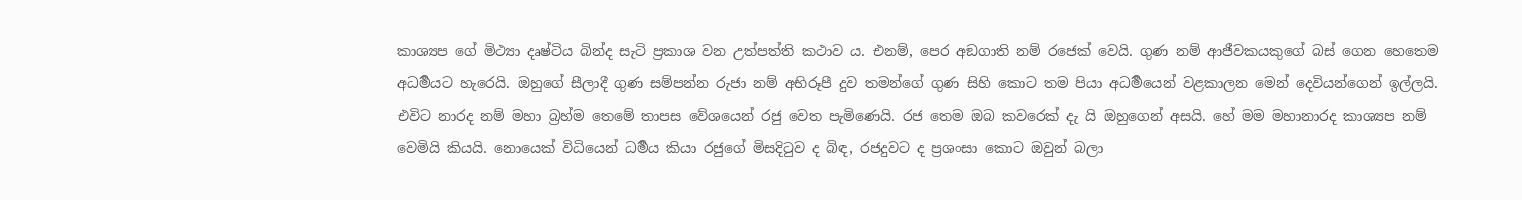කාශ්‍යප ගේ මිථ්‍යා දෘෂ්ටිය බින්ද සැටි ප්‍රකාශ වන උත්පත්ති කථාව ය. එනම්, පෙර අඞගාති නම් රජෙක් වෙයි. ගුණ නම් ආජීවකයකුගේ බස් ගෙන හෙතෙම අධර්‍මයට හැරෙයි. ඔහුගේ සීලාදී ගුණ සම්පන්න රුජා නම් අභිරූපී දුව තමන්ගේ ගුණ සිහි කොට තම පියා අධර්‍මයෙන් වළකාලන මෙන් දෙවියන්ගෙන් ඉල්ලයි. එවිට නාරද නම් මහා බ්‍රහ්ම තෙමේ තාපස වේශයෙන් රජු වෙත පැමිණෙයි. රජ තෙම ඔබ කවරෙක් දැ යි ඔහුගෙන් අසයි. හේ මම මහානාරද කාශ්‍යප නම් වෙමියි කියයි. නොයෙක් විධියෙන් ධර්‍මය කියා රජුගේ මිසදිටුව ද බිඳ, රජදුවට ද ප්‍රශංසා කොට ඔවුන් බලා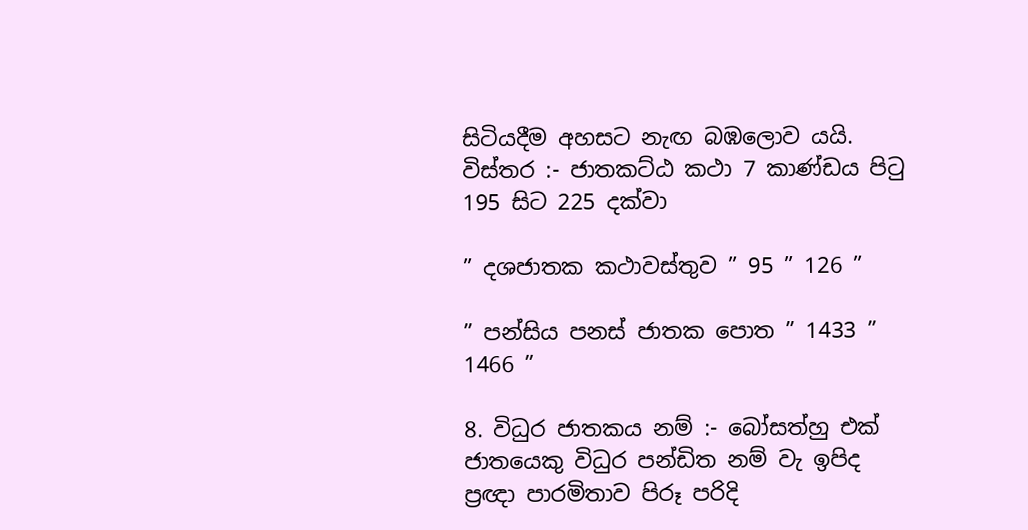සිටියදීම අහසට නැඟ බඹලොව යයි. විස්තර :- ජාතකට්ඨ කථා 7 කාණ්ඩය පිටු 195 සිට 225 දක්වා

” දශජාතක කථාවස්තුව ” 95 ” 126 ”

” පන්සිය පනස් ජාතක පොත ” 1433 ” 1466 ”

8. විධුර ජාතකය නම් :- බෝසත්හු එක් ජාතයෙකු විධුර පන්ඩිත නම් වැ ඉපිද ප්‍රඥා පාරමිතාව පිරූ පරිදි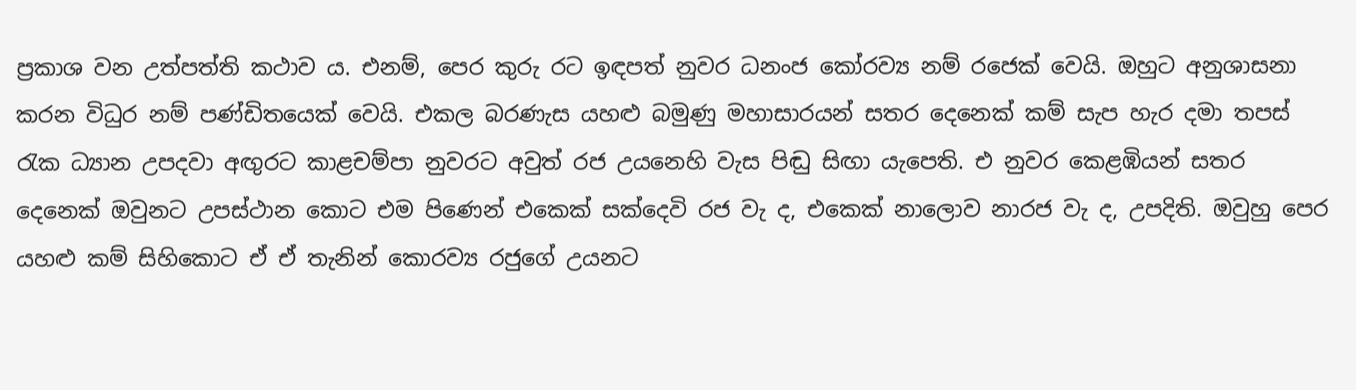ප්‍රකාශ වන උත්පත්ති කථාව ය. එනම්, පෙර කුරු රට ඉඳපත් නුවර ධනංජ කෝරව්‍ය නම් රජෙක් වෙයි. ඔහුට අනුශාසනා කරන විධුර නම් පණ්ඩිතයෙක් වෙයි. එකල බරණැස යහළු බමුණු මහාසාරයන් සතර දෙනෙක් කම් සැප හැර දමා තපස් රැක ධ්‍යාන උපදවා අඟුරට කාළචම්පා නුවරට අවුත් රජ උයනෙහි වැස පිඬු සිඟා යැපෙති. එ නුවර කෙළඹියන් සතර දෙනෙක් ඔවුනට උපස්ථාන කොට එම පිණෙන් එකෙක් සක්දෙවි රජ වැ ද, එකෙක් නාලොව නාරජ වැ ද, උපදිති. ඔවුහු පෙර යහළු කම් සිහිකොට ඒ ඒ තැනින් කොරව්‍ය රජුගේ උයනට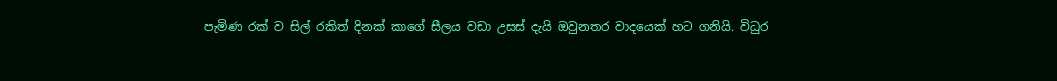පැමිණ රක් ව සිල් රකිත් දිනක් කාගේ සීලය වඩා උසස් දැයි ඔවුනතර වාදයෙක් හට ගනියි. විධුර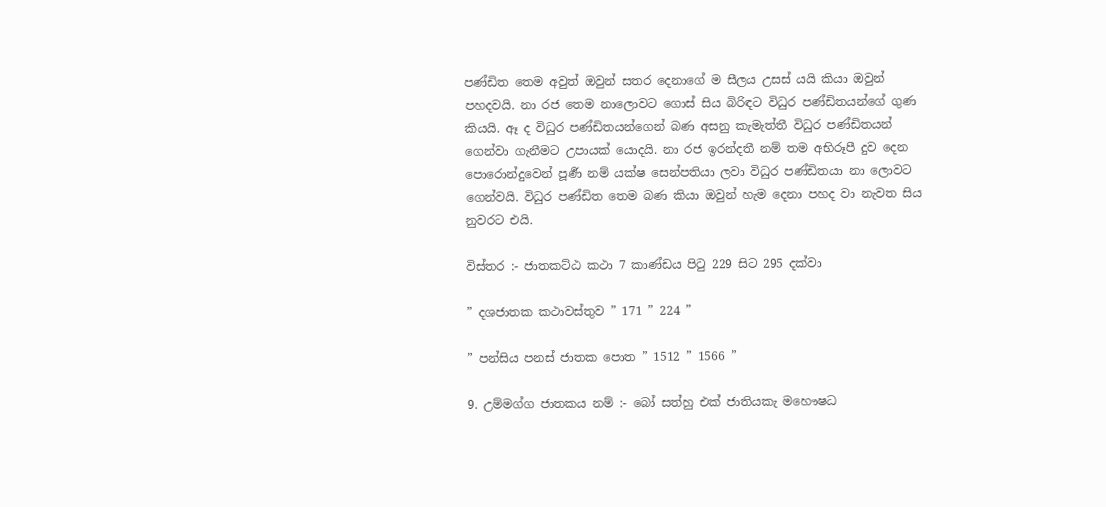පණ්ඩිත තෙම අවුත් ඔවුන් සතර දෙනාගේ ම සීලය උසස් යයි කියා ඔවුන් පහදවයි. නා රජ තෙම නාලොවට ගොස් සිය බිරිඳට විධුර පණ්ඩිතයන්ගේ ගුණ කියයි. ඈ ද විධුර පණ්ඩිතයන්ගෙන් බණ අසනු කැමැත්තී විධුර පණ්ඩිතයන් ගෙන්වා ගැනීමට උපායක් යොදයි. නා රජ ඉරන්දතී නම් තම අභිරූපී දුව දෙන පොරොන්දුවෙන් පූර්‍ණ නම් යක්ෂ සෙන්පතියා ලවා විධුර පණ්ඩිතයා නා ලොවට ගෙන්වයි. විධුර පණ්ඩිත තෙම බණ කියා ඔවුන් හැම දෙනා පහද වා නැවත සිය නුවරට එයි.

විස්තර :- ජාතකට්ඨ කථා 7 කාණ්ඩය පිටු 229 සිට 295 දක්වා

” දශජාතක කථාවස්තුව ” 171 ” 224 ”

” පන්සිය පනස් ජාතක පොත ” 1512 ” 1566 ”

9. උම්මග්ග ජාතකය නම් :- බෝ සත්හු එක් ජාතියකැ මහෞෂධ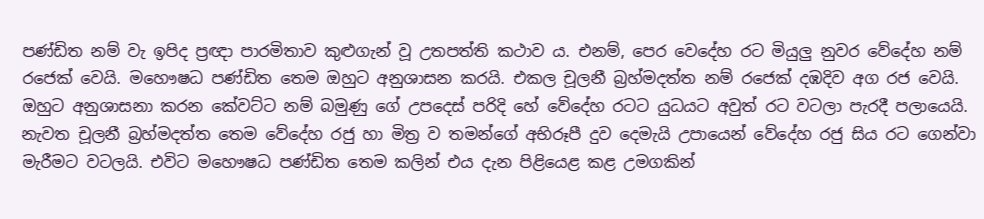පණ්ඩිත නම් වැ ඉපිද ප්‍රඥා පාරමිතාව කුළුගැන් වූ උතපත්ති කථාව ය. එනම්, පෙර වෙදේහ රට මියුලු නුවර වේදේහ නම් රජෙක් වෙයි. මහෞෂධ පණ්ඩිත තෙම ඔහුට අනුශාසන කරයි. එකල චූලනී බ්‍රහ්මදත්ත නම් රජෙක් දඹදිව අග රජ වෙයි. ඔහුට අනුශාසනා කරන කේවට්ට නම් බමුණු ගේ උපදෙස් පරිදි හේ වේදේහ රටට යුධයට අවුත් රට වටලා පැරදී පලායෙයි. නැවත චූලනී බ්‍රහ්මදත්ත තෙම වේදේහ රජු හා මිත්‍ර ව තමන්ගේ අභිරූපී දුව දෙමැයි උපායෙන් වේදේහ රජු සිය රට ගෙන්වා මැරීමට වටලයි. එවිට මහෞෂධ පණ්ඩිත තෙම කලින් එය දැන පිළියෙළ කළ උමගකින්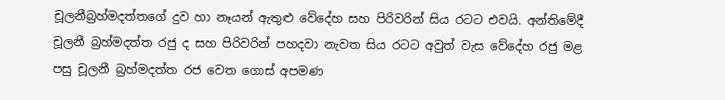චූලනීබ්‍රහ්මදත්තගේ දුව හා නෑයන් ඇතුළු වේදේහ සහ පිරිවරින් සිය රටට එවයි. අන්තිමේදී චූලනී බ්‍රහ්මදත්ත රජු ද සහ පිරිවරින් පහදවා නැවත සිය රටට අවුත් වැස වේදේහ රජු මළ පසු චූලනී බ්‍රහ්මදත්ත රජ වෙත ගොස් අපමණ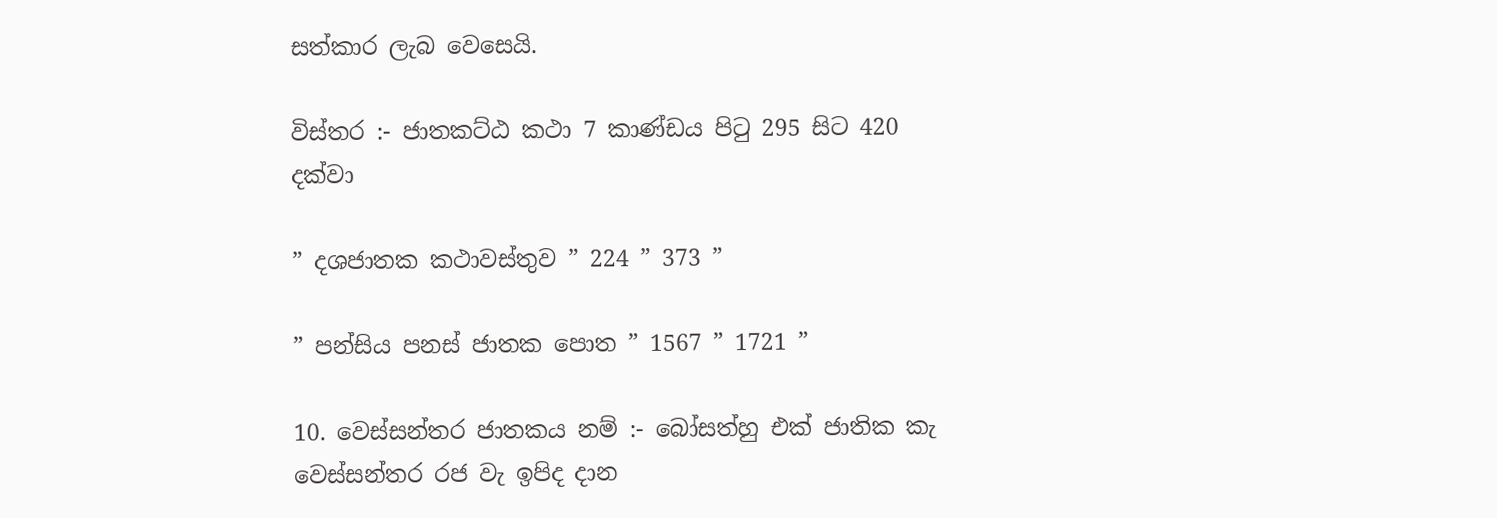සත්කාර ලැබ වෙසෙයි.

විස්තර :- ජාතකට්ඨ කථා 7 කාණ්ඩය පිටු 295 සිට 420 දක්වා

” දශජාතක කථාවස්තුව ” 224 ” 373 ”

” පන්සිය පනස් ජාතක පොත ” 1567 ” 1721 ”

10. වෙස්සන්තර ජාතකය නම් :- බෝසත්හු එක් ජාතික කැ වෙස්සන්තර රජ වැ ඉපිද දාන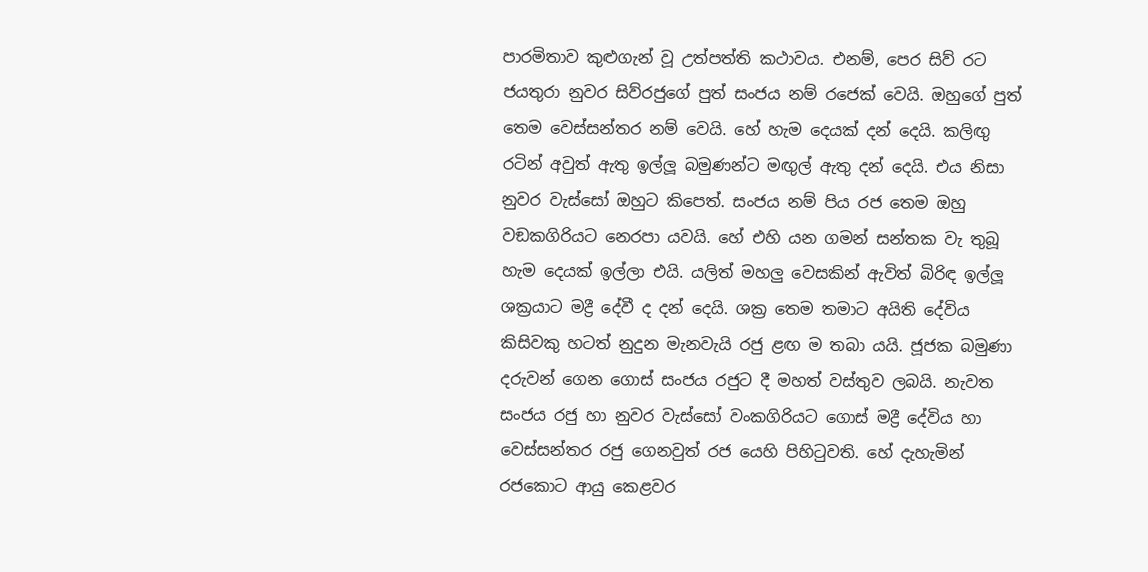පාරමිතාව කුළුගැන් වූ උත්පත්ති කථාවය. එනම්, පෙර සිව් රට ජයතුරා නුවර සිව්රජුගේ පුත් සංජය නම් රජෙක් වෙයි. ඔහුගේ පුත් තෙම වෙස්සන්තර නම් වෙයි. හේ හැම දෙයක් දන් දෙයි. කලිඟු රටින් අවුත් ඇතු ඉල්ලූ බමුණන්ට මඟුල් ඇතු දන් දෙයි. එය නිසා නුවර වැස්සෝ ඔහුට කිපෙත්. සංජය නම් පිය රජ තෙම ඔහු වඞකගිරියට නෙරපා යවයි. හේ එහි යන ගමන් සන්තක වැ තුබූ හැම දෙයක් ඉල්ලා එයි. යලිත් මහලු වෙසකින් ඇවිත් බිරිඳ ඉල්ලූ ශක්‍රයාට මද්‍රී දේවී ද දන් දෙයි. ශක්‍ර තෙම තමාට අයිති දේවිය කිසිවකු හටත් නුදුන මැනවැයි රජු ළඟ ම තබා යයි. ජූජක බමුණා දරුවන් ගෙන ගොස් සංජය රජුට දී මහත් වස්තුව ලබයි. නැවත සංජය රජු හා නුවර වැස්සෝ වංකගිරියට ගොස් මද්‍රී දේවිය හා වෙස්සන්තර රජු ගෙනවුත් රජ යෙහි පිහිටුවති. හේ දැහැමින් රජකොට ආයු කෙළවර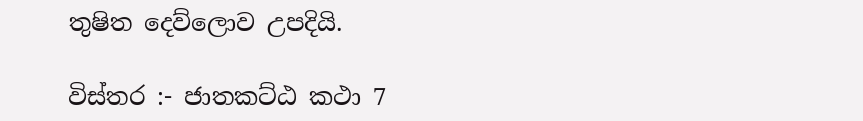තුෂිත දෙව්ලොව උපදියි.

විස්තර :- ජාතකට්ඨ කථා 7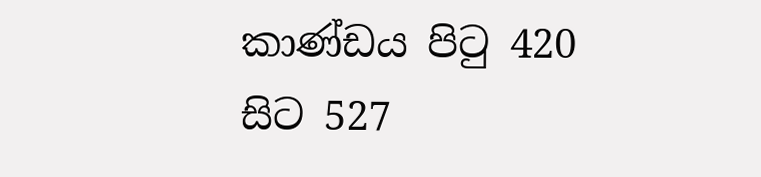කාණ්ඩය පිටු 420 සිට 527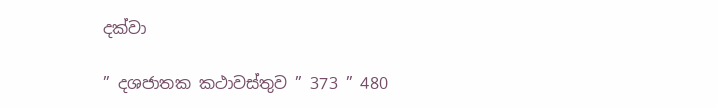දක්වා

” දශජාතක කථාවස්තුව ” 373 ” 480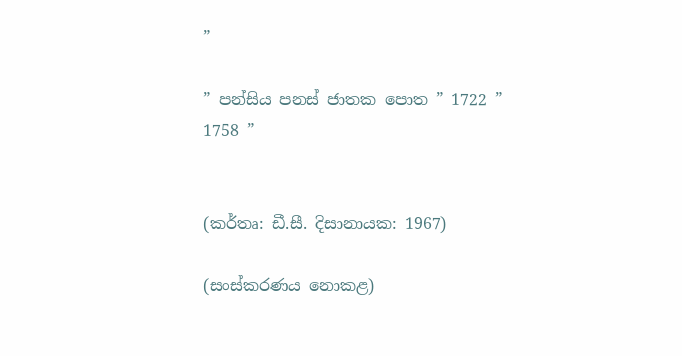”

” පන්සිය පනස් ජාතක පොත ” 1722 ” 1758 ”


(කර්තෘ: ඩී.සී. දිසානායක: 1967)

(සංස්කරණය නොකළ)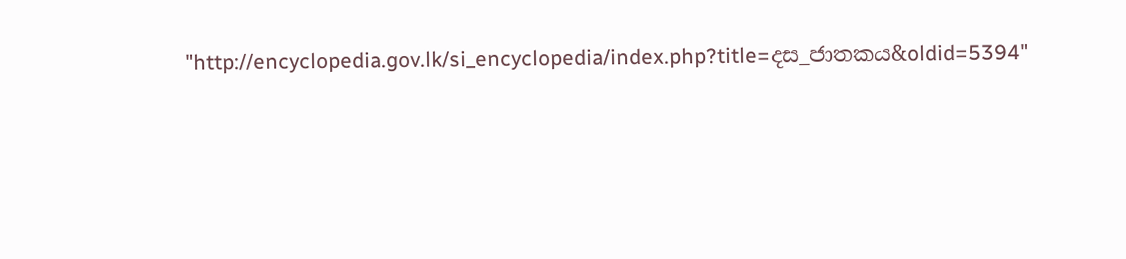"http://encyclopedia.gov.lk/si_encyclopedia/index.php?title=දස_ජාතකය&oldid=5394"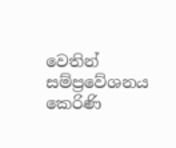වෙතින් සම්ප්‍රවේශනය කෙරිණි